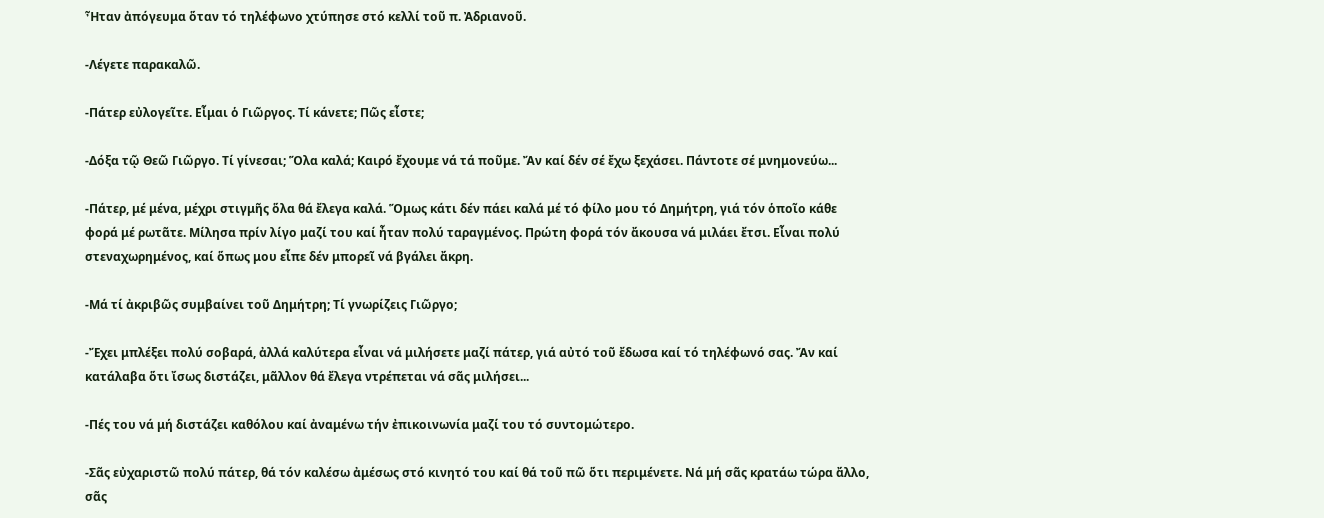Ἦταν ἀπόγευμα ὅταν τό τηλέφωνο χτύπησε στό κελλί τοῦ π. Ἀδριανοῦ.

-Λέγετε παρακαλῶ.

-Πάτερ εὐλογεῖτε. Εἶμαι ὁ Γιῶργος. Τί κάνετε; Πῶς εἶστε;

-Δόξα τῷ Θεῶ Γιῶργο. Τί γίνεσαι; Ὅλα καλά; Καιρό ἔχουμε νά τά ποῦμε. Ἄν καί δέν σέ ἔχω ξεχάσει. Πάντοτε σέ μνημονεύω...

-Πάτερ, μέ μένα, μέχρι στιγμῆς ὅλα θά ἔλεγα καλά. Ὅμως κάτι δέν πάει καλά μέ τό φίλο μου τό Δημήτρη, γιά τόν ὁποῖο κάθε φορά μέ ρωτᾶτε. Μίλησα πρίν λίγο μαζί του καί ἦταν πολύ ταραγμένος. Πρώτη φορά τόν ἄκουσα νά μιλάει ἔτσι. Εἶναι πολύ στεναχωρημένος, καί ὅπως μου εἶπε δέν μπορεῖ νά βγάλει ἄκρη.

-Μά τί ἀκριβῶς συμβαίνει τοῦ Δημήτρη; Τί γνωρίζεις Γιῶργο;

-Ἔχει μπλέξει πολύ σοβαρά, ἀλλά καλύτερα εἶναι νά μιλήσετε μαζί πάτερ, γιά αὐτό τοῦ ἔδωσα καί τό τηλέφωνό σας. Ἄν καί κατάλαβα ὅτι ἴσως διστάζει, μᾶλλον θά ἔλεγα ντρέπεται νά σᾶς μιλήσει...

-Πές του νά μή διστάζει καθόλου καί ἀναμένω τήν ἐπικοινωνία μαζί του τό συντομώτερο.

-Σᾶς εὐχαριστῶ πολύ πάτερ, θά τόν καλέσω ἀμέσως στό κινητό του καί θά τοῦ πῶ ὅτι περιμένετε. Νά μή σᾶς κρατάω τώρα ἄλλο, σᾶς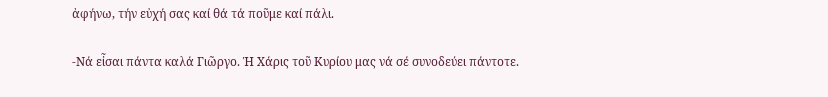ἀφήνω, τήν εὐχή σας καί θά τά ποῦμε καί πάλι.

-Νά εἶσαι πάντα καλά Γιῶργο. Ἡ Χάρις τοῦ Κυρίου μας νά σέ συνοδεύει πάντοτε.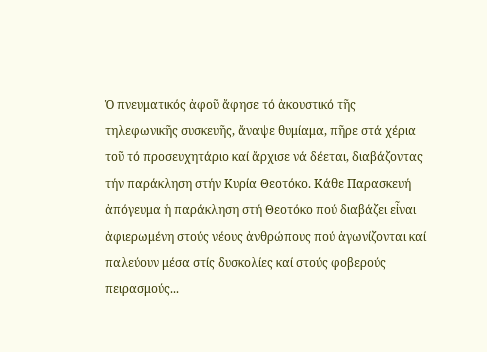Ὁ πνευματικός ἀφοῦ ἄφησε τό ἀκουστικό τῆς τηλεφωνικῆς συσκευῆς, ἄναψε θυμίαμα, πῆρε στά χέρια τοῦ τό προσευχητάριο καί ἄρχισε νά δέεται, διαβάζοντας τήν παράκληση στήν Κυρία Θεοτόκο. Κάθε Παρασκευή ἀπόγευμα ἡ παράκληση στή Θεοτόκο πού διαβάζει εἶναι ἀφιερωμένη στούς νέους ἀνθρώπους πού ἀγωνίζονται καί παλεύουν μέσα στίς δυσκολίες καί στούς φοβερούς πειρασμούς...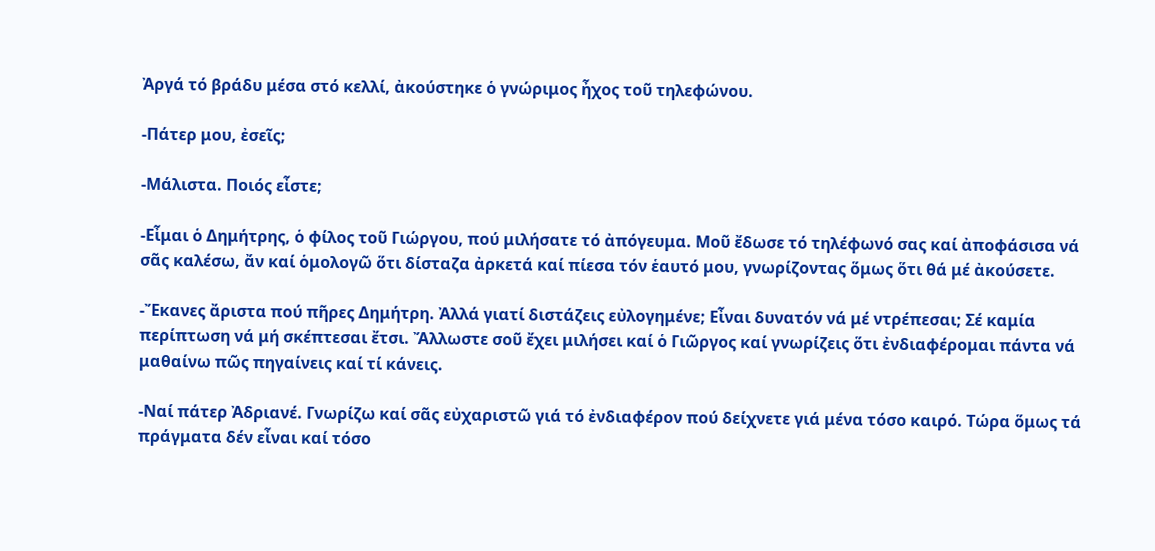Ἀργά τό βράδυ μέσα στό κελλί, ἀκούστηκε ὁ γνώριμος ἦχος τοῦ τηλεφώνου.

-Πάτερ μου, ἐσεῖς;

-Μάλιστα. Ποιός εἶστε;

-Εἶμαι ὁ Δημήτρης, ὁ φίλος τοῦ Γιώργου, πού μιλήσατε τό ἀπόγευμα. Μοῦ ἔδωσε τό τηλέφωνό σας καί ἀποφάσισα νά σᾶς καλέσω, ἄν καί ὁμολογῶ ὅτι δίσταζα ἀρκετά καί πίεσα τόν ἑαυτό μου, γνωρίζοντας ὅμως ὅτι θά μέ ἀκούσετε.

-Ἔκανες ἄριστα πού πῆρες Δημήτρη. Ἀλλά γιατί διστάζεις εὐλογημένε; Εἶναι δυνατόν νά μέ ντρέπεσαι; Σέ καμία περίπτωση νά μή σκέπτεσαι ἔτσι. Ἄλλωστε σοῦ ἔχει μιλήσει καί ὁ Γιῶργος καί γνωρίζεις ὅτι ἐνδιαφέρομαι πάντα νά μαθαίνω πῶς πηγαίνεις καί τί κάνεις.

-Ναί πάτερ Ἀδριανέ. Γνωρίζω καί σᾶς εὐχαριστῶ γιά τό ἐνδιαφέρον πού δείχνετε γιά μένα τόσο καιρό. Τώρα ὅμως τά πράγματα δέν εἶναι καί τόσο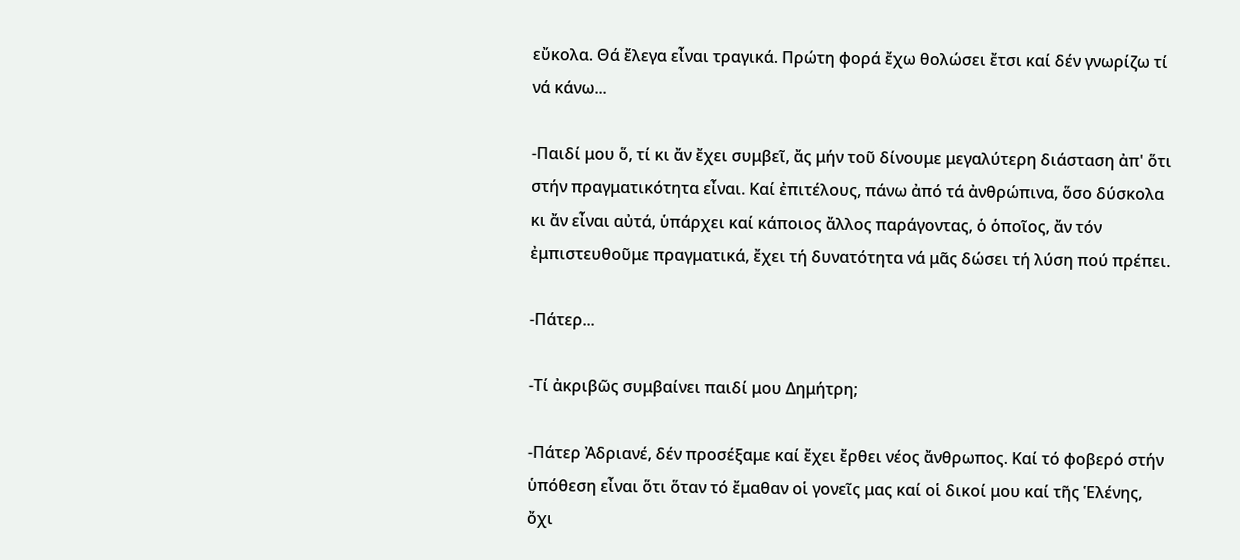εὔκολα. Θά ἔλεγα εἶναι τραγικά. Πρώτη φορά ἔχω θολώσει ἔτσι καί δέν γνωρίζω τί νά κάνω...

-Παιδί μου ὅ, τί κι ἄν ἔχει συμβεῖ, ἄς μήν τοῦ δίνουμε μεγαλύτερη διάσταση ἀπ' ὅτι στήν πραγματικότητα εἶναι. Καί ἐπιτέλους, πάνω ἀπό τά ἀνθρώπινα, ὅσο δύσκολα κι ἄν εἶναι αὐτά, ὑπάρχει καί κάποιος ἄλλος παράγοντας, ὁ ὁποῖος, ἄν τόν ἐμπιστευθοῦμε πραγματικά, ἔχει τή δυνατότητα νά μᾶς δώσει τή λύση πού πρέπει.

-Πάτερ...

-Τί ἀκριβῶς συμβαίνει παιδί μου Δημήτρη;

-Πάτερ Ἀδριανέ, δέν προσέξαμε καί ἔχει ἔρθει νέος ἄνθρωπος. Καί τό φοβερό στήν ὑπόθεση εἶναι ὅτι ὅταν τό ἔμαθαν οἱ γονεῖς μας καί οἱ δικοί μου καί τῆς Ἑλένης, ὄχι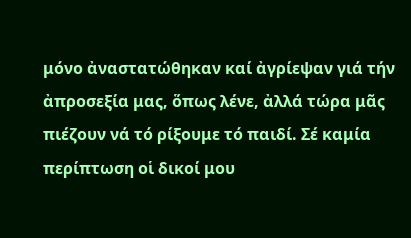μόνο ἀναστατώθηκαν καί ἀγρίεψαν γιά τήν ἀπροσεξία μας, ὅπως λένε, ἀλλά τώρα μᾶς πιέζουν νά τό ρίξουμε τό παιδί. Σέ καμία περίπτωση οἱ δικοί μου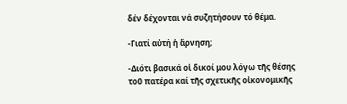δέν δέχονται νά συζητήσουν τό θέμα.

-Γιατί αὐτή ἡ ἄρνηση;

-Διότι βασικά οἱ δικοί μου λόγω τῆς θέσης τοῦ πατέρα καί τῆς σχετικῆς οἰκονομικῆς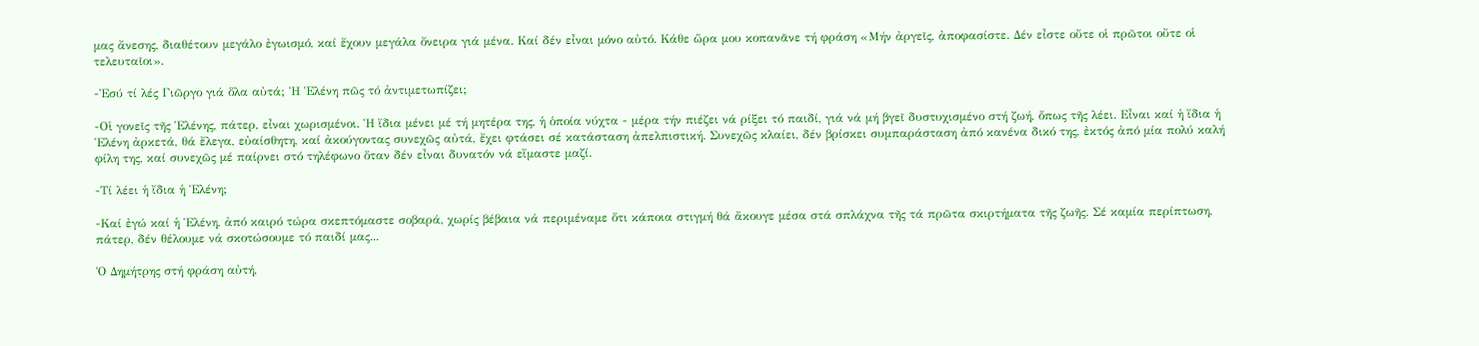μας ἄνεσης, διαθέτουν μεγάλο ἐγωισμό, καί ἔχουν μεγάλα ὄνειρα γιά μένα. Καί δέν εἶναι μόνο αὐτό. Κάθε ὥρα μου κοπανᾶνε τή φράση «Μήν ἀργεῖς, ἀποφασίστε. Δέν εἶστε οὔτε οἱ πρῶτοι οὔτε οἱ τελευταῖοι».

-Ἐσύ τί λές Γιῶργο γιά ὅλα αὐτά; Ἡ Ἑλένη πῶς τό ἀντιμετωπίζει;

-Οἱ γονεῖς τῆς Ἑλένης, πάτερ, εἶναι χωρισμένοι. Ἡ ἴδια μένει μέ τή μητέρα της, ἡ ὁποία νύχτα - μέρα τήν πιέζει νά ρίξει τό παιδί, γιά νά μή βγεῖ δυστυχισμένο στή ζωή, ὅπως τῆς λέει. Εἶναι καί ἡ ἴδια ἡ Ἑλένη ἀρκετά, θά ἔλεγα, εὐαίσθητη, καί ἀκούγοντας συνεχῶς αὐτά, ἔχει φτάσει σέ κατάσταση ἀπελπιστική. Συνεχῶς κλαίει, δέν βρίσκει συμπαράσταση ἀπό κανένα δικό της, ἐκτός ἀπό μία πολύ καλή φίλη της, καί συνεχῶς μέ παίρνει στό τηλέφωνο ὅταν δέν εἶναι δυνατόν νά εἴμαστε μαζί.

-Τί λέει ἡ ἴδια ἡ Ἑλένη;

-Καί ἐγώ καί ἡ Ἑλένη, ἀπό καιρό τώρα σκεπτόμαστε σοβαρά, χωρίς βέβαια νά περιμέναμε ὅτι κάποια στιγμή θά ἄκουγε μέσα στά σπλάχνα τῆς τά πρῶτα σκιρτήματα τῆς ζωῆς. Σέ καμία περίπτωση, πάτερ, δέν θέλουμε νά σκοτώσουμε τό παιδί μας...

Ὁ Δημήτρης στή φράση αὐτή,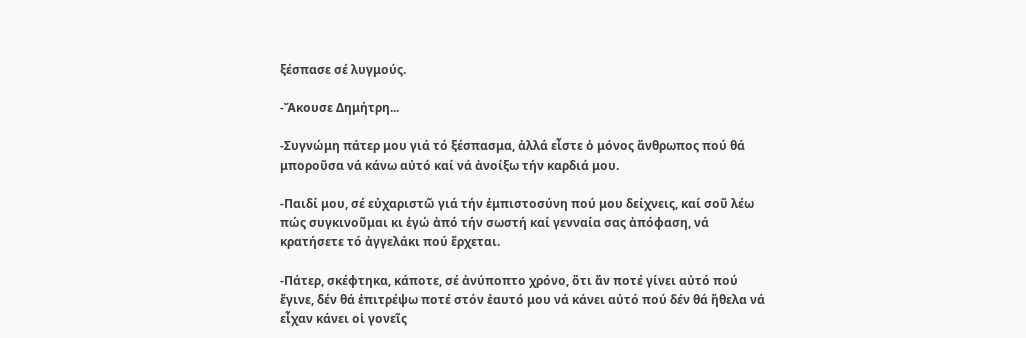ξέσπασε σέ λυγμούς.

-Ἄκουσε Δημήτρη...

-Συγνώμη πάτερ μου γιά τό ξέσπασμα, ἀλλά εἶστε ὁ μόνος ἄνθρωπος πού θά  μποροῦσα νά κάνω αὐτό καί νά ἀνοίξω τήν καρδιά μου.

-Παιδί μου, σέ εὐχαριστῶ γιά τήν ἐμπιστοσύνη πού μου δείχνεις, καί σοῦ λέω πώς συγκινοῦμαι κι ἐγώ ἀπό τήν σωστή καί γενναία σας ἀπόφαση, νά κρατήσετε τό ἀγγελάκι πού ἔρχεται.

-Πάτερ, σκέφτηκα, κάποτε, σέ ἀνύποπτο χρόνο, ὅτι ἄν ποτέ γίνει αὐτό πού ἔγινε, δέν θά ἐπιτρέψω ποτέ στόν ἑαυτό μου νά κάνει αὐτό πού δέν θά ἤθελα νά εἶχαν κάνει οἱ γονεῖς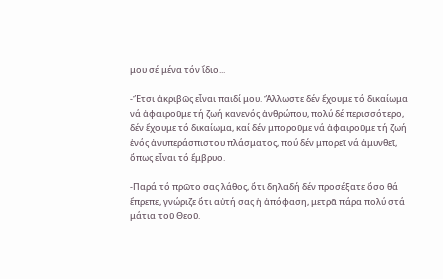μου σέ μένα τόν ἴδιο...

-Ἔτσι ἀκριβῶς εἶναι παιδί μου. Ἄλλωστε δέν ἔχουμε τό δικαίωμα νά ἀφαιροῦμε τή ζωή κανενός ἀνθρώπου, πολύ δέ περισσότερο, δέν ἔχουμε τό δικαίωμα, καί δέν μποροῦμε νά ἀφαιροῦμε τή ζωή ἑνός ἀνυπεράσπιστου πλάσματος, πού δέν μπορεῖ νά ἀμυνθεῖ, ὅπως εἶναι τό ἔμβρυο.

-Παρά τό πρῶτο σας λάθος, ὅτι δηλαδή δέν προσέξατε ὅσο θά ἔπρεπε, γνώριζε ὅτι αὐτή σας ἡ ἀπόφαση, μετρᾶ πάρα πολύ στά μάτια τοῦ Θεοῦ.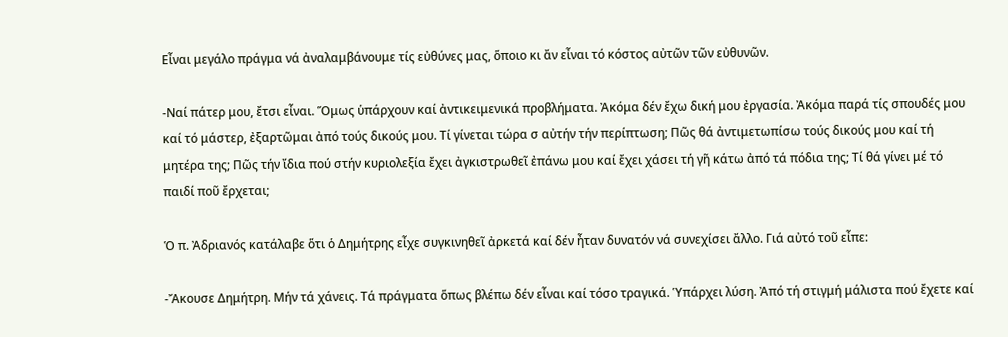Εἶναι μεγάλο πράγμα νά ἀναλαμβάνουμε τίς εὐθύνες μας, ὅποιο κι ἄν εἶναι τό κόστος αὐτῶν τῶν εὐθυνῶν.

-Ναί πάτερ μου, ἔτσι εἶναι. Ὅμως ὑπάρχουν καί ἀντικειμενικά προβλήματα. Ἀκόμα δέν ἔχω δική μου ἐργασία. Ἀκόμα παρά τίς σπουδές μου καί τό μάστερ, ἐξαρτῶμαι ἀπό τούς δικούς μου. Τί γίνεται τώρα σ αὐτήν τήν περίπτωση; Πῶς θά ἀντιμετωπίσω τούς δικούς μου καί τή μητέρα της; Πῶς τήν ἴδια πού στήν κυριολεξία ἔχει ἀγκιστρωθεῖ ἐπάνω μου καί ἔχει χάσει τή γῆ κάτω ἀπό τά πόδια της; Τί θά γίνει μέ τό παιδί ποῦ ἔρχεται;

Ὁ π. Ἀδριανός κατάλαβε ὅτι ὁ Δημήτρης εἶχε συγκινηθεῖ ἀρκετά καί δέν ἦταν δυνατόν νά συνεχίσει ἄλλο. Γιά αὐτό τοῦ εἶπε:

-Ἄκουσε Δημήτρη. Μήν τά χάνεις. Τά πράγματα ὅπως βλέπω δέν εἶναι καί τόσο τραγικά. Ὑπάρχει λύση. Ἀπό τή στιγμή μάλιστα πού ἔχετε καί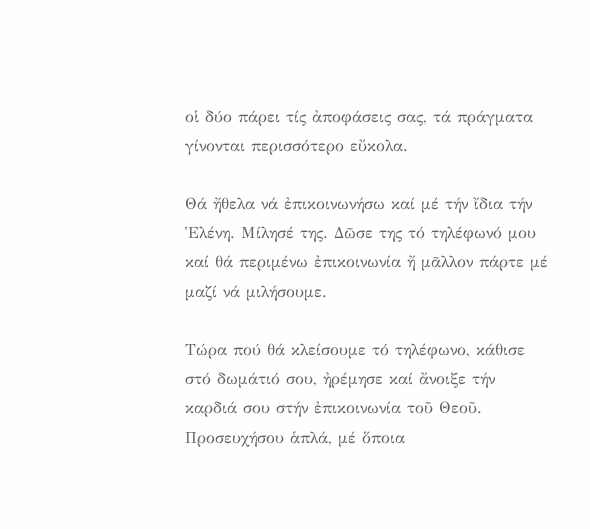οἱ δύο πάρει τίς ἀποφάσεις σας, τά πράγματα γίνονται περισσότερο εὔκολα.

Θά ἤθελα νά ἐπικοινωνήσω καί μέ τήν ἴδια τήν Ἑλένη. Μίλησέ της. Δῶσε της τό τηλέφωνό μου καί θά περιμένω ἐπικοινωνία ἤ μᾶλλον πάρτε μέ μαζί νά μιλήσουμε.

Τώρα πού θά κλείσουμε τό τηλέφωνο, κάθισε στό δωμάτιό σου, ἠρέμησε καί ἄνοιξε τήν καρδιά σου στήν ἐπικοινωνία τοῦ Θεοῦ. Προσευχήσου ἁπλά, μέ ὅποια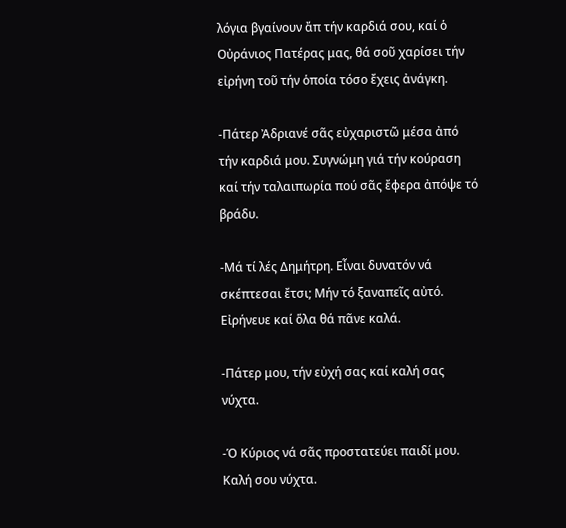λόγια βγαίνουν ἄπ τήν καρδιά σου, καί ὁ Οὐράνιος Πατέρας μας, θά σοῦ χαρίσει τήν εἰρήνη τοῦ τήν ὁποία τόσο ἔχεις ἀνάγκη.

-Πάτερ Ἀδριανέ σᾶς εὐχαριστῶ μέσα ἀπό τήν καρδιά μου. Συγνώμη γιά τήν κούραση καί τήν ταλαιπωρία πού σᾶς ἔφερα ἀπόψε τό βράδυ.

-Μά τί λές Δημήτρη. Εἶναι δυνατόν νά σκέπτεσαι ἔτσι; Μήν τό ξαναπεῖς αὐτό. Εἰρήνευε καί ὅλα θά πᾶνε καλά.

-Πάτερ μου, τήν εὐχή σας καί καλή σας νύχτα.

-Ὁ Κύριος νά σᾶς προστατεύει παιδί μου. Καλή σου νύχτα.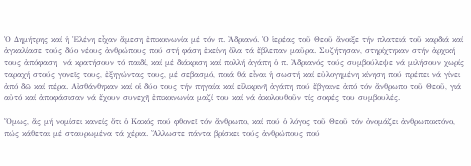Ὁ Δημήτρης καί ἡ Ἑλένη εἶχαν ἄμεση ἐπικοινωνία μέ τόν π. Ἀδριανό. Ὁ ἱερέας τοῦ Θεοῦ ἄνοιξε τήν πλατειά τοῦ καρδιά καί ἀγκαλίασε τούς δύο νέους ἀνθρώπους πού στή φάση ἐκείνη ὅλα τά ἔβλεπαν μαῦρα. Συζήτησαν, στηρίχτηκαν στήν ἀρχική τους ἀπόφαση  νά κρατήσουν τό παιδί, καί μέ διάκριση καί πολλή ἀγάπη ὁ π. Ἀδριανός τούς συμβούλεψε νά μιλήσουν χωρίς ταραχή στούς γονεῖς τους, ἐξηγώντας τους, μέ σεβασμό, ποιά θά εἶναι ἡ σωστή καί εὐλογημένη κίνηση πού πρέπει νά γίνει ἀπό δῶ καί πέρα. Αἰσθάνθηκαν καί οἱ δύο τους τήν πηγαία καί εἰλικρινῆ ἀγάπη πού ἔβγαινε ἀπό τόν ἄνθρωπο τοῦ Θεοῦ, γιά αὐτό καί ἀποφάσισαν νά ἔχουν συνεχῆ ἐπικοινωνία μαζί του καί νά ἀκολουθοῦν τίς σοφές του συμβουλές.

Ὅμως, ἄς μή νομίσει κανείς ὅτι ὁ Κακός πού φθονεῖ τόν ἄνθρωπο, καί πού ὁ λόγος τοῦ Θεοῦ τόν ὀνομάζει ἀνθρωποκτόνο, πώς κάθεται μέ σταυρωμένα τά χέρια. Ἄλλωστε πάντα βρίσκει τούς ἀνθρώπους πού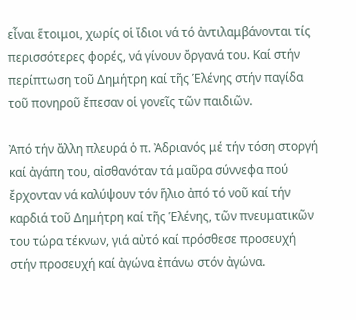εἶναι ἕτοιμοι, χωρίς οἱ ἴδιοι νά τό ἀντιλαμβάνονται τίς περισσότερες φορές, νά γίνουν ὄργανά του. Καί στήν περίπτωση τοῦ Δημήτρη καί τῆς Ἑλένης στήν παγίδα τοῦ πονηροῦ ἔπεσαν οἱ γονεῖς τῶν παιδιῶν.

Ἀπό τήν ἄλλη πλευρά ὁ π. Ἀδριανός μέ τήν τόση στοργή καί ἀγάπη του, αἰσθανόταν τά μαῦρα σύννεφα πού ἔρχονταν νά καλύψουν τόν ἥλιο ἀπό τό νοῦ καί τήν καρδιά τοῦ Δημήτρη καί τῆς Ἑλένης, τῶν πνευματικῶν του τώρα τέκνων, γιά αὐτό καί πρόσθεσε προσευχή στήν προσευχή καί ἀγώνα ἐπάνω στόν ἀγώνα.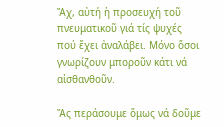Ἄχ, αὐτή ἡ προσευχή τοῦ πνευματικοῦ γιά τίς ψυχές πού ἔχει ἀναλάβει. Μόνο ὅσοι γνωρίζουν μποροῦν κάτι νά αἰσθανθοῦν.

Ἄς περάσουμε ὅμως νά δοῦμε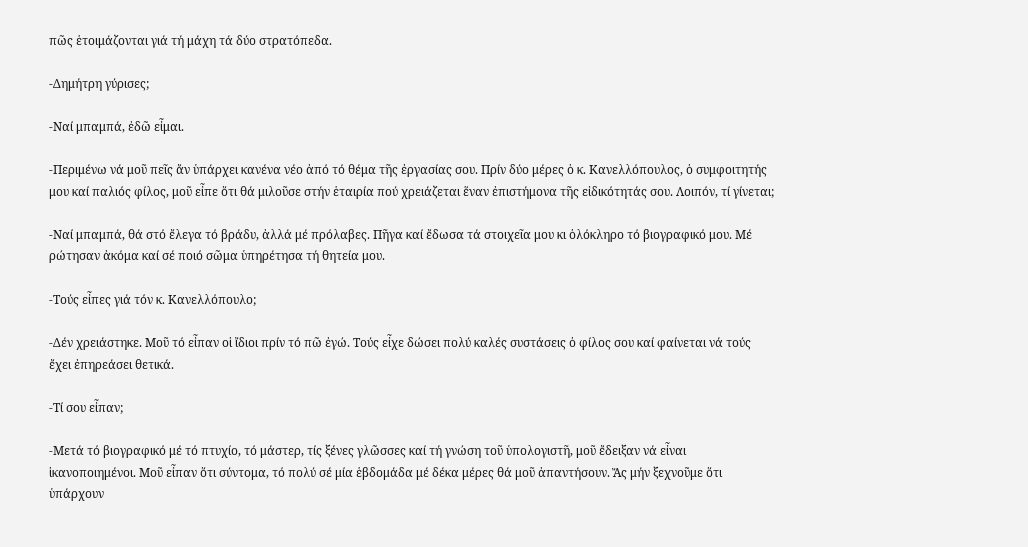πῶς ἑτοιμάζονται γιά τή μάχη τά δύο στρατόπεδα.

-Δημήτρη γύρισες;

-Ναί μπαμπά, ἐδῶ εἶμαι.

-Περιμένω νά μοῦ πεῖς ἄν ὑπάρχει κανένα νέο ἀπό τό θέμα τῆς ἐργασίας σου. Πρίν δύο μέρες ὁ κ. Κανελλόπουλος, ὁ συμφοιτητής μου καί παλιός φίλος, μοῦ εἶπε ὅτι θά μιλοῦσε στήν ἑταιρία πού χρειάζεται ἕναν ἐπιστήμονα τῆς εἰδικότητάς σου. Λοιπόν, τί γίνεται;

-Ναί μπαμπά, θά στό ἔλεγα τό βράδυ, ἀλλά μέ πρόλαβες. Πῆγα καί ἔδωσα τά στοιχεῖα μου κι ὁλόκληρο τό βιογραφικό μου. Μέ ρώτησαν ἀκόμα καί σέ ποιό σῶμα ὑπηρέτησα τή θητεία μου.

-Τούς εἶπες γιά τόν κ. Κανελλόπουλο;

-Δέν χρειάστηκε. Μοῦ τό εἶπαν οἱ ἴδιοι πρίν τό πῶ ἐγώ. Τούς εἶχε δώσει πολύ καλές συστάσεις ὁ φίλος σου καί φαίνεται νά τούς ἔχει ἐπηρεάσει θετικά.

-Τί σου εἶπαν;

-Μετά τό βιογραφικό μέ τό πτυχίο, τό μάστερ, τίς ξένες γλῶσσες καί τή γνώση τοῦ ὑπολογιστῆ, μοῦ ἔδειξαν νά εἶναι ἱκανοποιημένοι. Μοῦ εἶπαν ὅτι σύντομα, τό πολύ σέ μία ἑβδομάδα μέ δέκα μέρες θά μοῦ ἀπαντήσουν. Ἄς μήν ξεχνοῦμε ὅτι ὑπάρχουν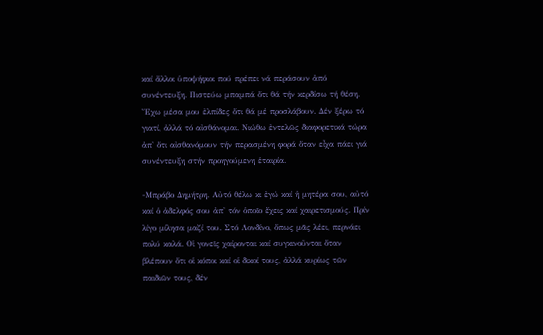καί ἄλλοι ὑποψήφιοι πού πρέπει νά περάσουν ἀπό συνέντευξη. Πιστεύω μπαμπά ὅτι θά τήν κερδίσω τή θέση. Ἔχω μέσα μου ἐλπίδες ὅτι θά μέ προσλάβουν. Δέν ξέρω τό γιατί, ἀλλά τό αἰσθάνομαι. Νιώθω ἐντελῶς διαφορετικά τώρα ἀπ' ὅτι αἰσθανόμουν τήν περασμένη φορά ὅταν εἶχα πάει γιά συνέντευξη στήν προηγούμενη ἑταιρία.

-Μπράβο Δημήτρη. Αὐτό θέλω κι ἐγώ καί ἡ μητέρα σου, αὐτό καί ὁ ἀδελφός σου ἀπ' τόν ὁποῖο ἔχεις καί χαιρετισμούς. Πρίν λίγο μίλησα μαζί του. Στό Λονδίνο, ὅπως μᾶς λέει, περνάει πολύ καλά. Οἱ γονεῖς χαίρονται καί συγκινοῦνται ὅταν βλέπουν ὅτι οἱ κόποι καί οἱ δικοί τους, ἀλλά κυρίως τῶν παιδιῶν τους, δέν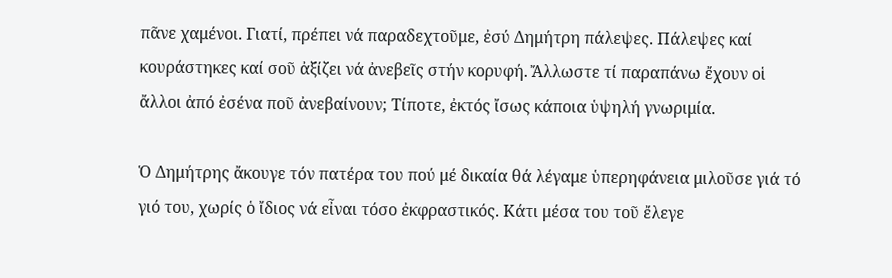πᾶνε χαμένοι. Γιατί, πρέπει νά παραδεχτοῦμε, ἐσύ Δημήτρη πάλεψες. Πάλεψες καί κουράστηκες καί σοῦ ἀξίζει νά ἀνεβεῖς στήν κορυφή. Ἄλλωστε τί παραπάνω ἔχουν οἱ ἄλλοι ἀπό ἐσένα ποῦ ἀνεβαίνουν; Τίποτε, ἐκτός ἴσως κάποια ὑψηλή γνωριμία.

Ὁ Δημήτρης ἄκουγε τόν πατέρα του πού μέ δικαία θά λέγαμε ὑπερηφάνεια μιλοῦσε γιά τό γιό του, χωρίς ὁ ἴδιος νά εἶναι τόσο ἐκφραστικός. Κάτι μέσα του τοῦ ἔλεγε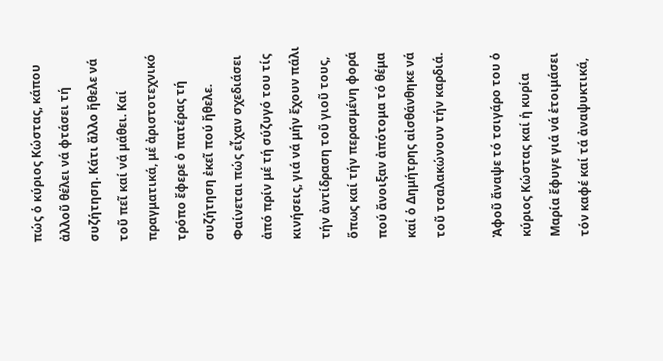πώς ὁ κύριος Κώστας, κάπου ἀλλοῦ θέλει νά φτάσει τή συζήτηση. Κάτι ἄλλο ἤθελε νά τοῦ πεῖ καί νά μάθει. Καί πραγματικά, μέ ἀριστοτεχνικό τρόπο ἔφερε ὁ πατέρας τή συζήτηση ἐκεῖ πού ἤθελε. Φαίνεται πώς εἶχαν σχεδιάσει ἀπό πρίν μέ τή σύζυγό του τίς κινήσεις, γιά νά μήν ἔχουν πάλι τήν ἀντίδραση τοῦ γιοῦ τους, ὅπως καί τήν περασμένη φορά πού ἄνοιξαν ἀπότομα τό θέμα καί ὁ Δημήτρης αἰσθάνθηκε νά τοῦ τσαλακώνουν τήν καρδιά.

Ἀφοῦ ἄναψε τό τσιγάρο του ὁ κύριος Κώστας καί ἡ κυρία Μαρία ἔφυγε γιά νά ἑτοιμάσει τόν καφέ καί τά ἀναψυκτικά,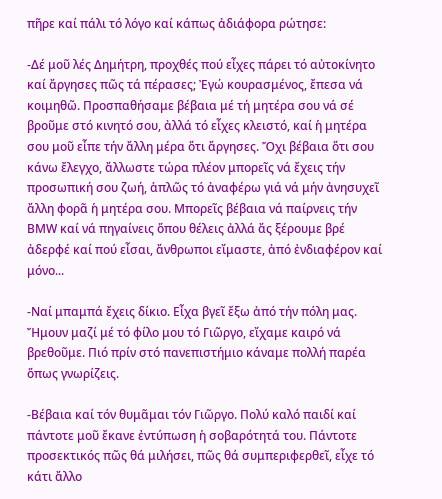πῆρε καί πάλι τό λόγο καί κάπως ἀδιάφορα ρώτησε:

-Δέ μοῦ λές Δημήτρη, προχθές πού εἶχες πάρει τό αὐτοκίνητο καί ἄργησες πῶς τά πέρασες; Ἐγώ κουρασμένος, ἔπεσα νά κοιμηθῶ. Προσπαθήσαμε βέβαια μέ τή μητέρα σου νά σέ βροῦμε στό κινητό σου, ἀλλά τό εἶχες κλειστό, καί ἡ μητέρα σου μοῦ εἶπε τήν ἄλλη μέρα ὅτι ἄργησες. Ὄχι βέβαια ὅτι σου κάνω ἔλεγχο, ἄλλωστε τώρα πλέον μπορεῖς νά ἔχεις τήν προσωπική σου ζωή, ἁπλῶς τό ἀναφέρω γιά νά μήν ἀνησυχεῖ ἄλλη φορᾶ ἡ μητέρα σου. Μπορεῖς βέβαια νά παίρνεις τήν ΒΜW καί νά πηγαίνεις ὅπου θέλεις ἀλλά ἄς ξέρουμε βρέ ἀδερφέ καί πού εἶσαι, ἄνθρωποι εἴμαστε, ἀπό ἐνδιαφέρον καί μόνο...

-Ναί μπαμπά ἔχεις δίκιο. Εἶχα βγεῖ ἔξω ἀπό τήν πόλη μας. Ἤμουν μαζί μέ τό φίλο μου τό Γιῶργο, εἴχαμε καιρό νά βρεθοῦμε. Πιό πρίν στό πανεπιστήμιο κάναμε πολλή παρέα ὅπως γνωρίζεις.

-Βέβαια καί τόν θυμᾶμαι τόν Γιῶργο. Πολύ καλό παιδί καί πάντοτε μοῦ ἔκανε ἐντύπωση ἡ σοβαρότητά του. Πάντοτε προσεκτικός πῶς θά μιλήσει, πῶς θά συμπεριφερθεῖ, εἶχε τό κάτι ἄλλο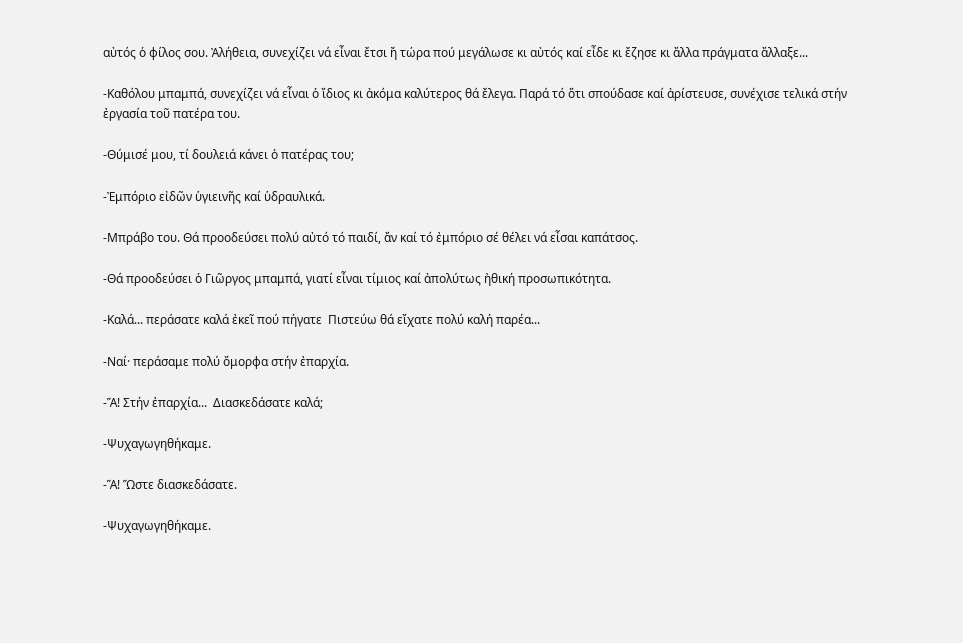αὐτός ὁ φίλος σου. Ἀλήθεια, συνεχίζει νά εἶναι ἔτσι ἤ τώρα πού μεγάλωσε κι αὐτός καί εἶδε κι ἔζησε κι ἄλλα πράγματα ἄλλαξε...

-Καθόλου μπαμπά, συνεχίζει νά εἶναι ὁ ἴδιος κι ἀκόμα καλύτερος θά ἔλεγα. Παρά τό ὅτι σπούδασε καί ἀρίστευσε, συνέχισε τελικά στήν ἐργασία τοῦ πατέρα του.

-Θύμισέ μου, τί δουλειά κάνει ὁ πατέρας του;

-Ἐμπόριο εἰδῶν ὑγιεινῆς καί ὑδραυλικά.

-Μπράβο του. Θά προοδεύσει πολύ αὐτό τό παιδί, ἄν καί τό ἐμπόριο σέ θέλει νά εἶσαι καπάτσος.

-Θά προοδεύσει ὁ Γιῶργος μπαμπά, γιατί εἶναι τίμιος καί ἀπολύτως ἠθική προσωπικότητα.

-Καλά... περάσατε καλά ἐκεῖ πού πήγατε  Πιστεύω θά εἴχατε πολύ καλή παρέα...

-Ναί· περάσαμε πολύ ὄμορφα στήν ἐπαρχία.

-Ἅ! Στήν ἐπαρχία...  Διασκεδάσατε καλά;

-Ψυχαγωγηθήκαμε.

-Ἅ! Ὥστε διασκεδάσατε.

-Ψυχαγωγηθήκαμε.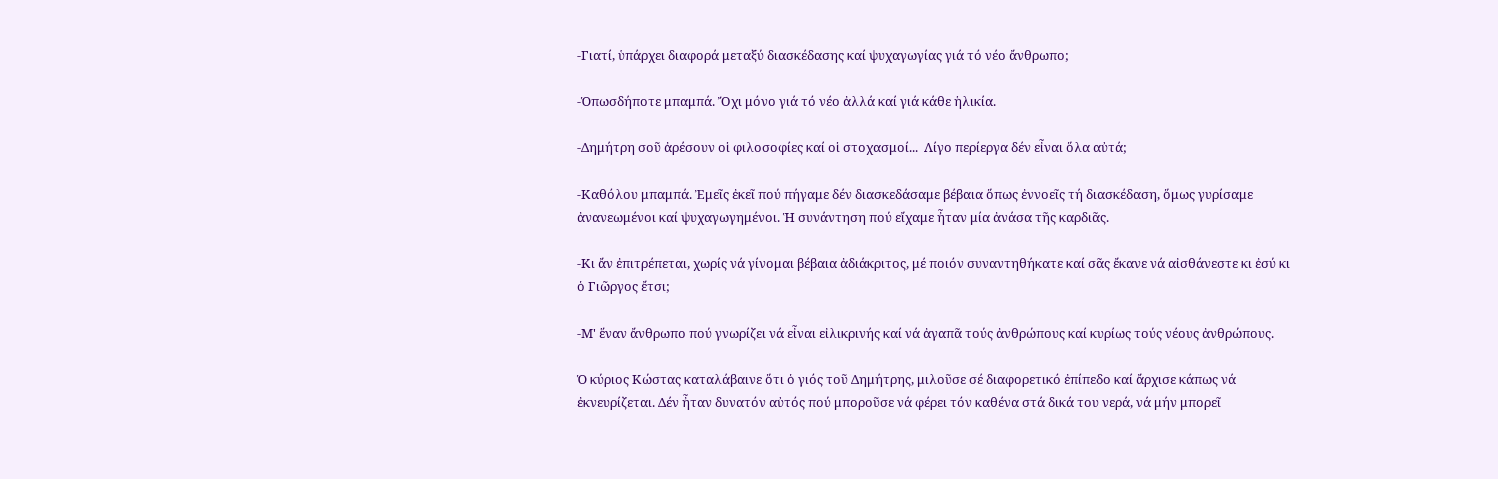-Γιατί, ὑπάρχει διαφορά μεταξύ διασκέδασης καί ψυχαγωγίας γιά τό νέο ἄνθρωπο;

-Ὁπωσδήποτε μπαμπά. Ὄχι μόνο γιά τό νέο ἀλλά καί γιά κάθε ἡλικία.

-Δημήτρη σοῦ ἀρέσουν οἱ φιλοσοφίες καί οἱ στοχασμοί...  Λίγο περίεργα δέν εἶναι ὅλα αὐτά;

-Καθόλου μπαμπά. Ἐμεῖς ἐκεῖ πού πήγαμε δέν διασκεδάσαμε βέβαια ὅπως ἐννοεῖς τή διασκέδαση, ὅμως γυρίσαμε ἀνανεωμένοι καί ψυχαγωγημένοι. Ἡ συνάντηση πού εἴχαμε ἦταν μία ἀνάσα τῆς καρδιᾶς.

-Κι ἄν ἐπιτρέπεται, χωρίς νά γίνομαι βέβαια ἀδιάκριτος, μέ ποιόν συναντηθήκατε καί σᾶς ἔκανε νά αἰσθάνεστε κι ἐσύ κι ὁ Γιῶργος ἔτσι;

-Μ' ἕναν ἄνθρωπο πού γνωρίζει νά εἶναι εἰλικρινής καί νά ἀγαπᾶ τούς ἀνθρώπους καί κυρίως τούς νέους ἀνθρώπους.

Ὁ κύριος Κώστας καταλάβαινε ὅτι ὁ γιός τοῦ Δημήτρης, μιλοῦσε σέ διαφορετικό ἐπίπεδο καί ἄρχισε κάπως νά ἐκνευρίζεται. Δέν ἦταν δυνατόν αὐτός πού μποροῦσε νά φέρει τόν καθένα στά δικά του νερά, νά μήν μπορεῖ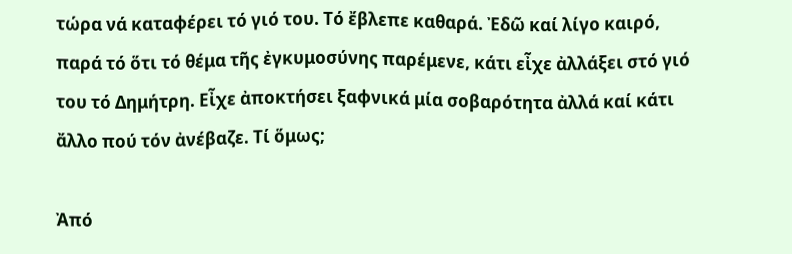τώρα νά καταφέρει τό γιό του. Τό ἔβλεπε καθαρά. Ἐδῶ καί λίγο καιρό, παρά τό ὅτι τό θέμα τῆς ἐγκυμοσύνης παρέμενε, κάτι εἶχε ἀλλάξει στό γιό του τό Δημήτρη. Εἶχε ἀποκτήσει ξαφνικά μία σοβαρότητα ἀλλά καί κάτι ἄλλο πού τόν ἀνέβαζε. Τί ὅμως;

Ἀπό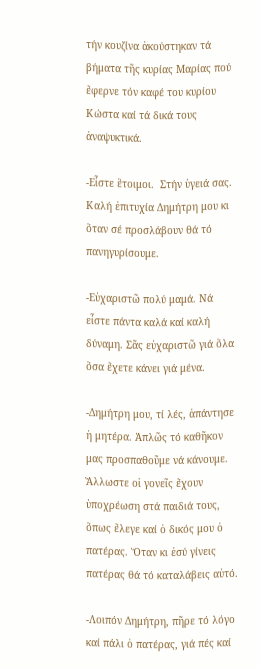τήν κουζίνα ἀκούστηκαν τά βήματα τῆς κυρίας Μαρίας πού ἔφερνε τόν καφέ του κυρίου Κώστα καί τά δικά τους ἀναψυκτικά.

-Εἶστε ἕτοιμοι.  Στήν ὑγειά σας. Καλή ἐπιτυχία Δημήτρη μου κι ὅταν σέ προσλάβουν θά τό πανηγυρίσουμε.

-Εὐχαριστῶ πολύ μαμά. Νά εἶστε πάντα καλά καί καλή δύναμη. Σᾶς εὐχαριστῶ γιά ὅλα ὅσα ἔχετε κάνει γιά μένα.

-Δημήτρη μου, τί λές, ἀπάντησε ἡ μητέρα. Ἁπλῶς τό καθῆκον μας προσπαθοῦμε νά κάνουμε. Ἄλλωστε οἱ γονεῖς ἔχουν ὑποχρέωση στά παιδιά τους, ὅπως ἔλεγε καί ὁ δικός μου ὁ πατέρας. Ὅταν κι ἐσύ γίνεις πατέρας θά τό καταλάβεις αὐτό.

-Λοιπόν Δημήτρη, πῆρε τό λόγο καί πάλι ὁ πατέρας, γιά πές καί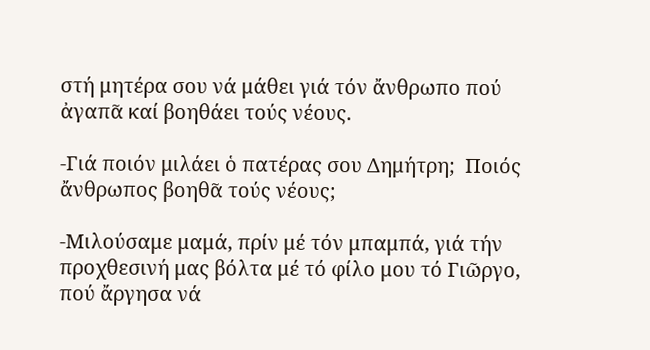στή μητέρα σου νά μάθει γιά τόν ἄνθρωπο πού ἀγαπᾶ καί βοηθάει τούς νέους.

-Γιά ποιόν μιλάει ὁ πατέρας σου Δημήτρη;  Ποιός ἄνθρωπος βοηθᾶ τούς νέους;

-Μιλούσαμε μαμά, πρίν μέ τόν μπαμπά, γιά τήν προχθεσινή μας βόλτα μέ τό φίλο μου τό Γιῶργο, πού ἄργησα νά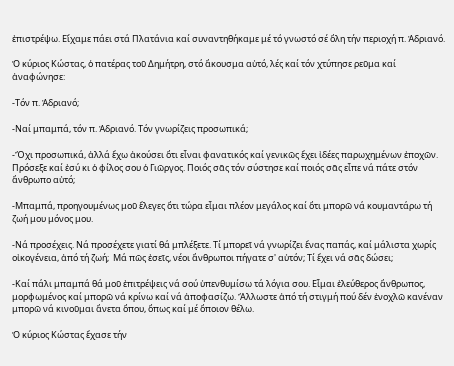ἐπιστρέψω. Εἴχαμε πάει στά Πλατάνια καί συναντηθήκαμε μέ τό γνωστό σέ ὅλη τήν περιοχή π. Ἀδριανό.

Ὁ κύριος Κώστας, ὁ πατέρας τοῦ Δημήτρη, στό ἄκουσμα αὐτό, λές καί τόν χτύπησε ρεῦμα καί ἀναφώνησε:

-Τόν π. Ἀδριανό;

-Ναί μπαμπά, τόν π. Ἀδριανό. Τόν γνωρίζεις προσωπικά;

-Ὄχι προσωπικά, ἀλλά ἔχω ἀκούσει ὅτι εἶναι φανατικός καί γενικῶς ἔχει ἰδέες παρωχημένων ἐποχῶν. Πρόσεξε καί ἐσύ κι ὁ φίλος σου ὁ Γιῶργος. Ποιός σᾶς τόν σύστησε καί ποιός σᾶς εἶπε νά πάτε στόν ἄνθρωπο αὐτό;

-Μπαμπά, προηγουμένως μοῦ ἔλεγες ὅτι τώρα εἶμαι πλέον μεγάλος καί ὅτι μπορῶ νά κουμαντάρω τή ζωή μου μόνος μου.

-Νά προσέχεις. Νά προσέχετε γιατί θά μπλέξετε. Τί μπορεῖ νά γνωρίζει ἕνας παπάς, καί μάλιστα χωρίς οἰκογένεια, ἀπό τή ζωή;  Μά πῶς ἐσεῖς, νέοι ἄνθρωποι πήγατε σ' αὐτόν; Τί ἔχει νά σᾶς δώσει;

-Καί πάλι μπαμπά θά μοῦ ἐπιτρέψεις νά σού ὑπενθυμίσω τά λόγια σου. Εἶμαι ἐλεύθερος ἄνθρωπος, μορφωμένος καί μπορῶ νά κρίνω καί νά ἀποφασίζω. Ἄλλωστε ἀπό τή στιγμή πού δέν ἐνοχλῶ κανέναν μπορῶ νά κινοῦμαι ἄνετα ὅπου, ὅπως καί μέ ὅποιον θέλω.

Ὁ κύριος Κώστας ἔχασε τήν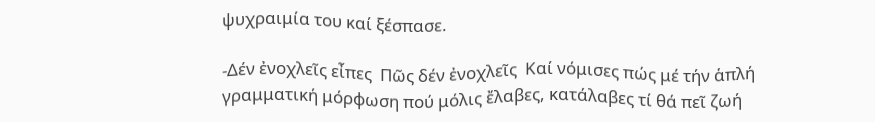ψυχραιμία του καί ξέσπασε.

-Δέν ἐνοχλεῖς εἶπες  Πῶς δέν ἐνοχλεῖς  Καί νόμισες πώς μέ τήν ἁπλή γραμματική μόρφωση πού μόλις ἔλαβες, κατάλαβες τί θά πεῖ ζωή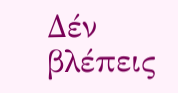Δέν βλέπεις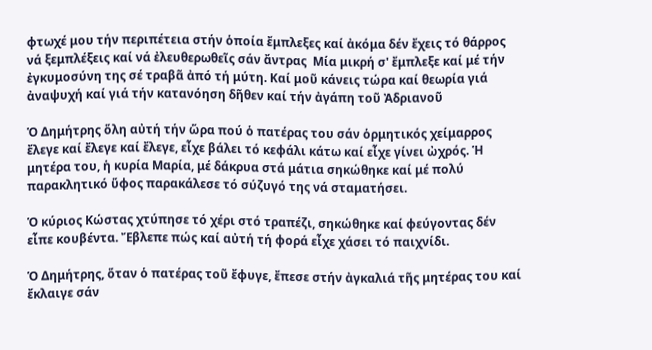φτωχέ μου τήν περιπέτεια στήν ὁποία ἔμπλεξες καί ἀκόμα δέν ἔχεις τό θάρρος νά ξεμπλέξεις καί νά ἐλευθερωθεῖς σάν ἄντρας  Μία μικρή σ' ἔμπλεξε καί μέ τήν ἐγκυμοσύνη της σέ τραβᾶ ἀπό τή μύτη. Καί μοῦ κάνεις τώρα καί θεωρία γιά ἀναψυχή καί γιά τήν κατανόηση δῆθεν καί τήν ἀγάπη τοῦ Ἀδριανοῦ

Ὁ Δημήτρης ὅλη αὐτή τήν ὥρα πού ὁ πατέρας του σάν ὁρμητικός χείμαρρος ἔλεγε καί ἔλεγε καί ἔλεγε, εἶχε βάλει τό κεφάλι κάτω καί εἶχε γίνει ὠχρός. Ἡ μητέρα του, ἡ κυρία Μαρία, μέ δάκρυα στά μάτια σηκώθηκε καί μέ πολύ παρακλητικό ὕφος παρακάλεσε τό σύζυγό της νά σταματήσει.

Ὁ κύριος Κώστας χτύπησε τό χέρι στό τραπέζι, σηκώθηκε καί φεύγοντας δέν εἶπε κουβέντα. Ἔβλεπε πώς καί αὐτή τή φορά εἶχε χάσει τό παιχνίδι.

Ὁ Δημήτρης, ὅταν ὁ πατέρας τοῦ ἔφυγε, ἔπεσε στήν ἀγκαλιά τῆς μητέρας του καί ἔκλαιγε σάν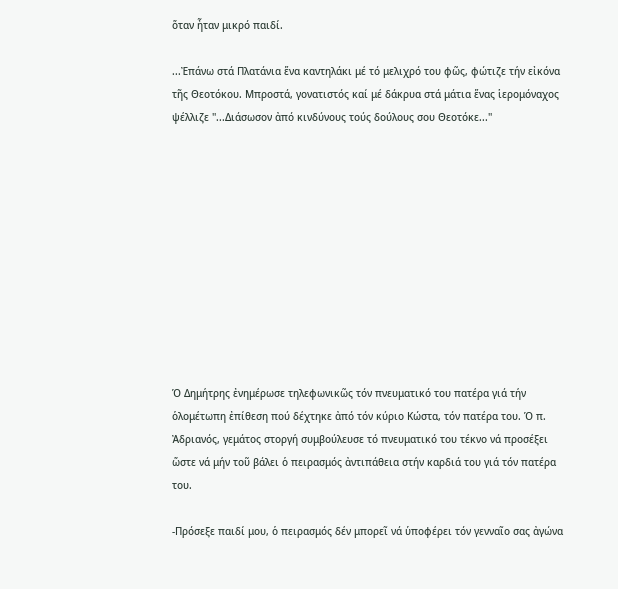ὅταν ἦταν μικρό παιδί.

...Ἐπάνω στά Πλατάνια ἕνα καντηλάκι μέ τό μελιχρό του φῶς, φώτιζε τήν εἰκόνα τῆς Θεοτόκου. Μπροστά, γονατιστός καί μέ δάκρυα στά μάτια ἕνας ἱερομόναχος ψέλλιζε ''...Διάσωσον ἀπό κινδύνους τούς δούλους σου Θεοτόκε...''











Ὁ Δημήτρης ἐνημέρωσε τηλεφωνικῶς τόν πνευματικό του πατέρα γιά τήν ὁλομέτωπη ἐπίθεση πού δέχτηκε ἀπό τόν κύριο Κώστα, τόν πατέρα του. Ὁ π. Ἀδριανός, γεμάτος στοργή συμβούλευσε τό πνευματικό του τέκνο νά προσέξει ὥστε νά μήν τοῦ βάλει ὁ πειρασμός ἀντιπάθεια στήν καρδιά του γιά τόν πατέρα του.

-Πρόσεξε παιδί μου, ὁ πειρασμός δέν μπορεῖ νά ὑποφέρει τόν γενναῖο σας ἀγώνα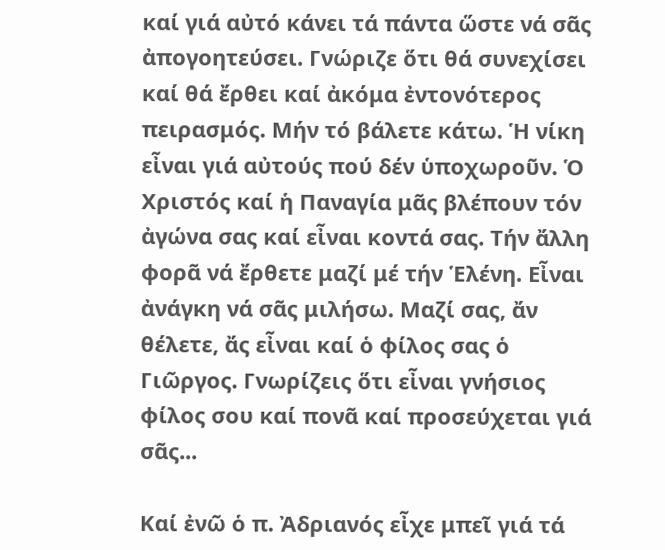καί γιά αὐτό κάνει τά πάντα ὥστε νά σᾶς ἀπογοητεύσει. Γνώριζε ὅτι θά συνεχίσει καί θά ἔρθει καί ἀκόμα ἐντονότερος πειρασμός. Μήν τό βάλετε κάτω. Ἡ νίκη εἶναι γιά αὐτούς πού δέν ὑποχωροῦν. Ὁ Χριστός καί ἡ Παναγία μᾶς βλέπουν τόν ἀγώνα σας καί εἶναι κοντά σας. Τήν ἄλλη φορᾶ νά ἔρθετε μαζί μέ τήν Ἑλένη. Εἶναι ἀνάγκη νά σᾶς μιλήσω. Μαζί σας, ἄν θέλετε, ἄς εἶναι καί ὁ φίλος σας ὁ Γιῶργος. Γνωρίζεις ὅτι εἶναι γνήσιος φίλος σου καί πονᾶ καί προσεύχεται γιά σᾶς...

Καί ἐνῶ ὁ π. Ἀδριανός εἶχε μπεῖ γιά τά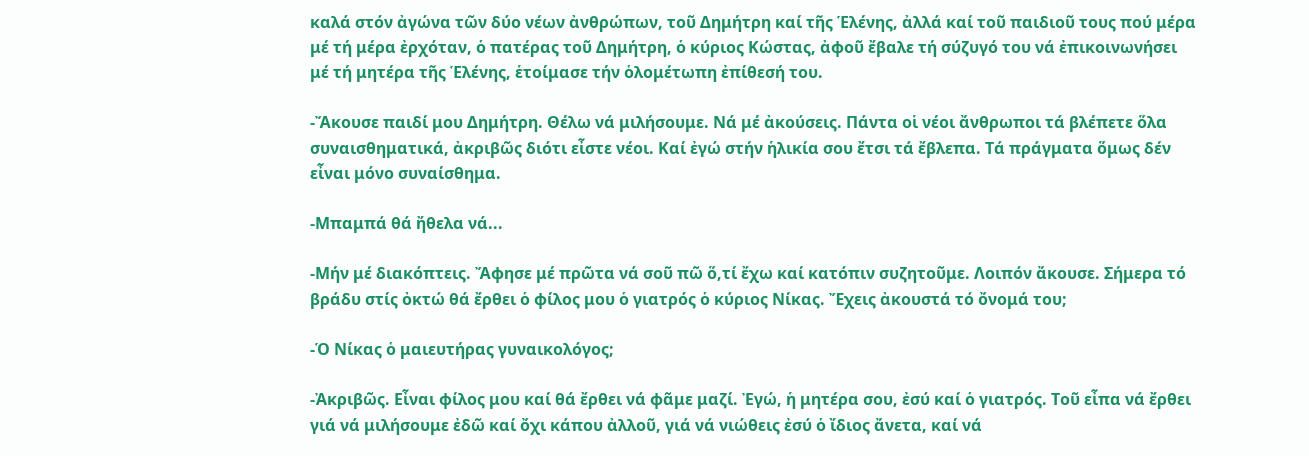καλά στόν ἀγώνα τῶν δύο νέων ἀνθρώπων, τοῦ Δημήτρη καί τῆς Ἑλένης, ἀλλά καί τοῦ παιδιοῦ τους πού μέρα μέ τή μέρα ἐρχόταν, ὁ πατέρας τοῦ Δημήτρη, ὁ κύριος Κώστας, ἀφοῦ ἔβαλε τή σύζυγό του νά ἐπικοινωνήσει μέ τή μητέρα τῆς Ἑλένης, ἑτοίμασε τήν ὁλομέτωπη ἐπίθεσή του.

-Ἄκουσε παιδί μου Δημήτρη. Θέλω νά μιλήσουμε. Νά μέ ἀκούσεις. Πάντα οἱ νέοι ἄνθρωποι τά βλέπετε ὅλα συναισθηματικά, ἀκριβῶς διότι εἶστε νέοι. Καί ἐγώ στήν ἡλικία σου ἔτσι τά ἔβλεπα. Τά πράγματα ὅμως δέν εἶναι μόνο συναίσθημα.

-Μπαμπά θά ἤθελα νά...

-Μήν μέ διακόπτεις. Ἄφησε μέ πρῶτα νά σοῦ πῶ ὅ,τί ἔχω καί κατόπιν συζητοῦμε. Λοιπόν ἄκουσε. Σήμερα τό βράδυ στίς ὀκτώ θά ἔρθει ὁ φίλος μου ὁ γιατρός ὁ κύριος Νίκας. Ἔχεις ἀκουστά τό ὄνομά του;

-Ὁ Νίκας ὁ μαιευτήρας γυναικολόγος;

-Ἀκριβῶς. Εἶναι φίλος μου καί θά ἔρθει νά φᾶμε μαζί. Ἐγώ, ἡ μητέρα σου, ἐσύ καί ὁ γιατρός. Τοῦ εἶπα νά ἔρθει γιά νά μιλήσουμε ἐδῶ καί ὄχι κάπου ἀλλοῦ, γιά νά νιώθεις ἐσύ ὁ ἴδιος ἄνετα, καί νά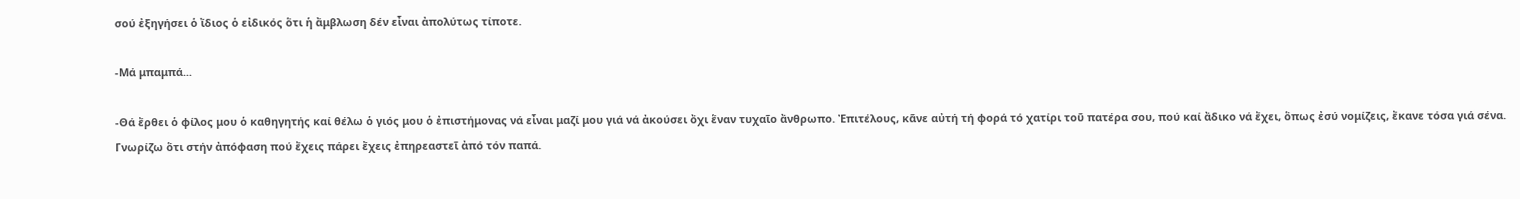σού ἐξηγήσει ὁ ἴδιος ὁ εἰδικός ὅτι ἡ ἄμβλωση δέν εἶναι ἀπολύτως τίποτε.

-Μά μπαμπά...

-Θά ἔρθει ὁ φίλος μου ὁ καθηγητής καί θέλω ὁ γιός μου ὁ ἐπιστήμονας νά εἶναι μαζί μου γιά νά ἀκούσει ὄχι ἕναν τυχαῖο ἄνθρωπο. Ἐπιτέλους, κᾶνε αὐτή τή φορά τό χατίρι τοῦ πατέρα σου, πού καί ἄδικο νά ἔχει, ὅπως ἐσύ νομίζεις, ἔκανε τόσα γιά σένα. Γνωρίζω ὅτι στήν ἀπόφαση πού ἔχεις πάρει ἔχεις ἐπηρεαστεῖ ἀπό τόν παπά.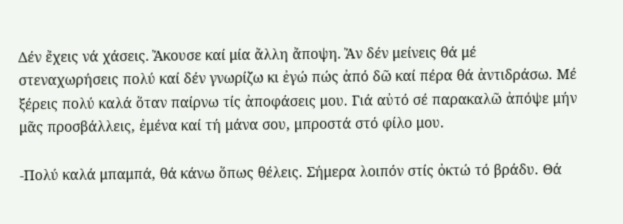Δέν ἔχεις νά χάσεις. Ἄκουσε καί μία ἄλλη ἄποψη. Ἄν δέν μείνεις θά μέ στεναχωρήσεις πολύ καί δέν γνωρίζω κι ἐγώ πώς ἀπό δῶ καί πέρα θά ἀντιδράσω. Μέ ξέρεις πολύ καλά ὅταν παίρνω τίς ἀποφάσεις μου. Γιά αὐτό σέ παρακαλῶ ἀπόψε μήν μᾶς προσβάλλεις, ἐμένα καί τή μάνα σου, μπροστά στό φίλο μου.

-Πολύ καλά μπαμπά, θά κάνω ὅπως θέλεις. Σήμερα λοιπόν στίς ὀκτώ τό βράδυ. Θά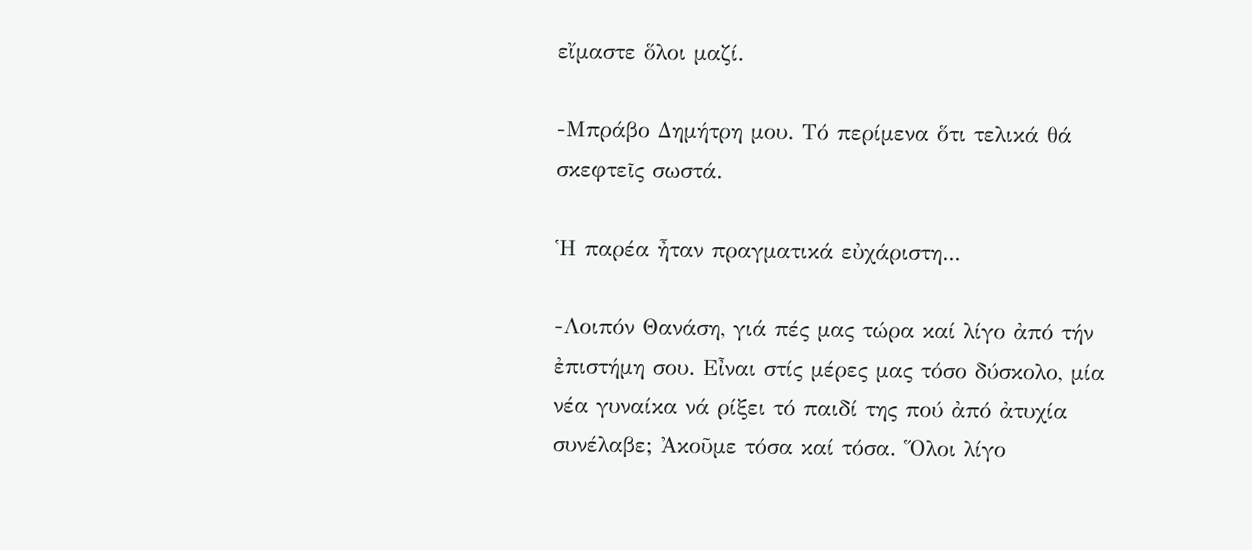εἴμαστε ὅλοι μαζί.

-Μπράβο Δημήτρη μου. Τό περίμενα ὅτι τελικά θά σκεφτεῖς σωστά.

Ἡ παρέα ἦταν πραγματικά εὐχάριστη...

-Λοιπόν Θανάση, γιά πές μας τώρα καί λίγο ἀπό τήν ἐπιστήμη σου. Εἶναι στίς μέρες μας τόσο δύσκολο, μία νέα γυναίκα νά ρίξει τό παιδί της πού ἀπό ἀτυχία συνέλαβε; Ἀκοῦμε τόσα καί τόσα. Ὅλοι λίγο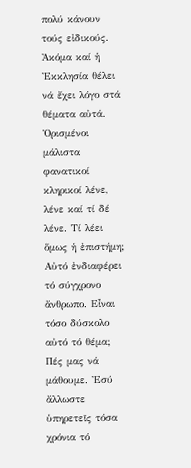πολύ κάνουν τούς εἰδικούς. Ἀκόμα καί ἡ Ἐκκλησία θέλει νά ἔχει λόγο στά θέματα αὐτά. Ὁρισμένοι μάλιστα φανατικοί κληρικοί λένε, λένε καί τί δέ λένε. Τί λέει ὅμως ἡ ἐπιστήμη; Αὐτό ἐνδιαφέρει τό σύγχρονο ἄνθρωπο. Εἶναι τόσο δύσκολο αὐτό τό θέμα; Πές μας νά μάθουμε. Ἐσύ ἄλλωστε ὑπηρετεῖς τόσα χρόνια τό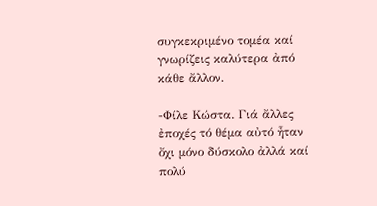συγκεκριμένο τομέα καί γνωρίζεις καλύτερα ἀπό κάθε ἄλλον.

-Φίλε Κώστα. Γιά ἄλλες ἐποχές τό θέμα αὐτό ἦταν ὄχι μόνο δύσκολο ἀλλά καί πολύ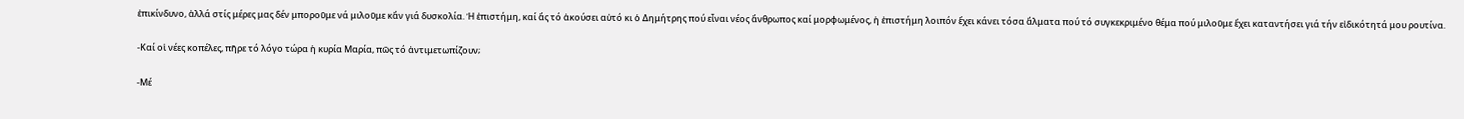ἐπικίνδυνο, ἀλλά στίς μέρες μας δέν μποροῦμε νά μιλοῦμε κἄν γιά δυσκολία. Ἡ ἐπιστήμη, καί ἄς τό ἀκούσει αὐτό κι ὁ Δημήτρης πού εἶναι νέος ἄνθρωπος καί μορφωμένος, ἡ ἐπιστήμη λοιπόν ἔχει κάνει τόσα ἅλματα πού τό συγκεκριμένο θέμα πού μιλοῦμε ἔχει καταντήσει γιά τήν εἰδικότητά μου ρουτίνα.

-Καί οἱ νέες κοπέλες, πῆρε τό λόγο τώρα ἡ κυρία Μαρία, πῶς τό ἀντιμετωπίζουν;

-Μέ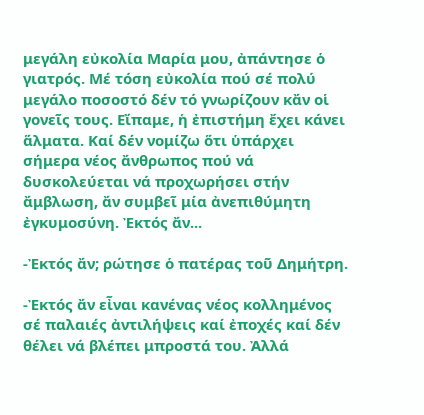μεγάλη εὐκολία Μαρία μου, ἀπάντησε ὁ γιατρός. Μέ τόση εὐκολία πού σέ πολύ μεγάλο ποσοστό δέν τό γνωρίζουν κἄν οἱ γονεῖς τους. Εἴπαμε, ἡ ἐπιστήμη ἔχει κάνει ἅλματα. Καί δέν νομίζω ὅτι ὑπάρχει σήμερα νέος ἄνθρωπος πού νά δυσκολεύεται νά προχωρήσει στήν ἄμβλωση, ἄν συμβεῖ μία ἀνεπιθύμητη ἐγκυμοσύνη. Ἐκτός ἄν...

-Ἐκτός ἄν; ρώτησε ὁ πατέρας τοῦ Δημήτρη.

-Ἐκτός ἄν εἶναι κανένας νέος κολλημένος σέ παλαιές ἀντιλήψεις καί ἐποχές καί δέν θέλει νά βλέπει μπροστά του. Ἀλλά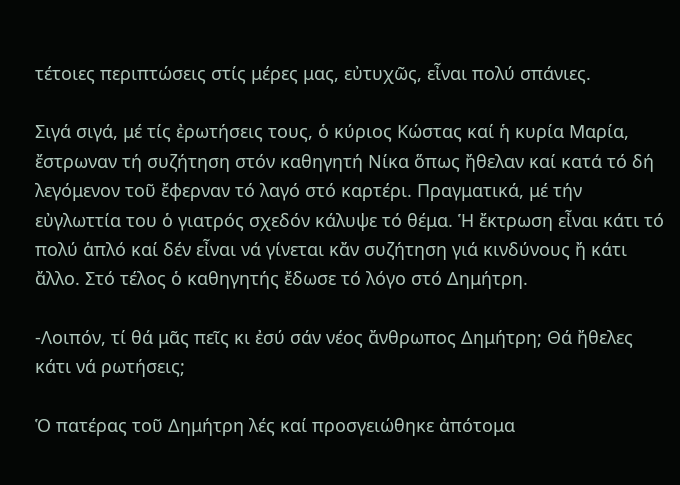τέτοιες περιπτώσεις στίς μέρες μας, εὐτυχῶς, εἶναι πολύ σπάνιες.

Σιγά σιγά, μέ τίς ἐρωτήσεις τους, ὁ κύριος Κώστας καί ἡ κυρία Μαρία, ἔστρωναν τή συζήτηση στόν καθηγητή Νίκα ὅπως ἤθελαν καί κατά τό δή λεγόμενον τοῦ ἔφερναν τό λαγό στό καρτέρι. Πραγματικά, μέ τήν εὐγλωττία του ὁ γιατρός σχεδόν κάλυψε τό θέμα. Ἡ ἔκτρωση εἶναι κάτι τό πολύ ἁπλό καί δέν εἶναι νά γίνεται κἄν συζήτηση γιά κινδύνους ἤ κάτι ἄλλο. Στό τέλος ὁ καθηγητής ἔδωσε τό λόγο στό Δημήτρη.

-Λοιπόν, τί θά μᾶς πεῖς κι ἐσύ σάν νέος ἄνθρωπος Δημήτρη; Θά ἤθελες κάτι νά ρωτήσεις;

Ὁ πατέρας τοῦ Δημήτρη λές καί προσγειώθηκε ἀπότομα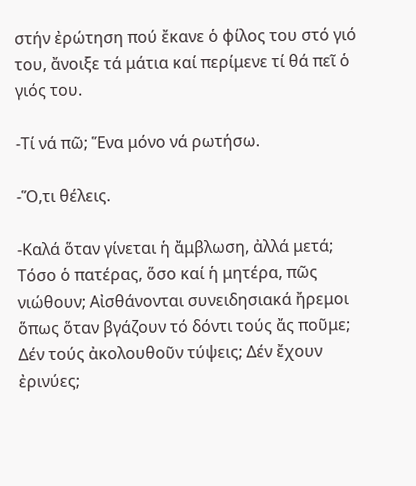στήν ἐρώτηση πού ἔκανε ὁ φίλος του στό γιό του, ἄνοιξε τά μάτια καί περίμενε τί θά πεῖ ὁ γιός του.

-Τί νά πῶ; Ἕνα μόνο νά ρωτήσω.

-Ὅ,τι θέλεις.

-Καλά ὅταν γίνεται ἡ ἄμβλωση, ἀλλά μετά; Τόσο ὁ πατέρας, ὅσο καί ἡ μητέρα, πῶς νιώθουν; Αἰσθάνονται συνειδησιακά ἤρεμοι ὅπως ὅταν βγάζουν τό δόντι τούς ἄς ποῦμε; Δέν τούς ἀκολουθοῦν τύψεις; Δέν ἔχουν ἐρινύες;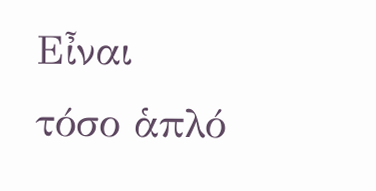Εἶναι τόσο ἁπλό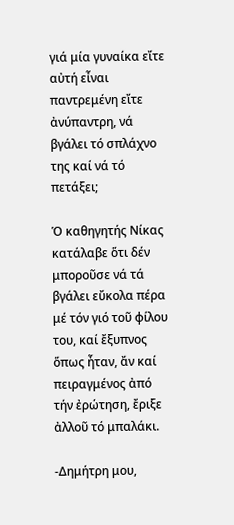γιά μία γυναίκα εἴτε αὐτή εἶναι παντρεμένη εἴτε ἀνύπαντρη, νά βγάλει τό σπλάχνο της καί νά τό πετάξει;

Ὁ καθηγητής Νίκας κατάλαβε ὅτι δέν μποροῦσε νά τά βγάλει εὔκολα πέρα μέ τόν γιό τοῦ φίλου του, καί ἔξυπνος ὅπως ἦταν, ἄν καί πειραγμένος ἀπό τήν ἐρώτηση, ἔριξε ἀλλοῦ τό μπαλάκι.

-Δημήτρη μου,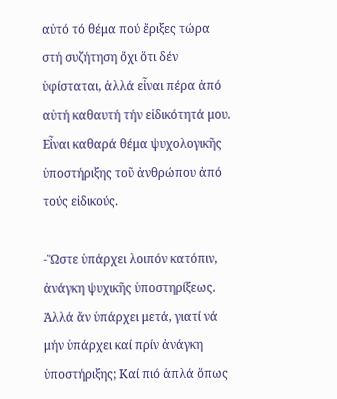αὐτό τό θέμα πού ἔριξες τώρα στή συζήτηση ὄχι ὅτι δέν ὑφίσταται, ἀλλά εἶναι πέρα ἀπό αὐτή καθαυτή τήν εἰδικότητά μου. Εἶναι καθαρά θέμα ψυχολογικῆς ὑποστήριξης τοῦ ἀνθρώπου ἀπό τούς εἰδικούς.

-Ὥστε ὑπάρχει λοιπόν κατόπιν, ἀνάγκη ψυχικῆς ὑποστηρίξεως. Ἀλλά ἄν ὑπάρχει μετά, γιατί νά μήν ὑπάρχει καί πρίν ἀνάγκη ὑποστήριξης; Καί πιό ἁπλά ὅπως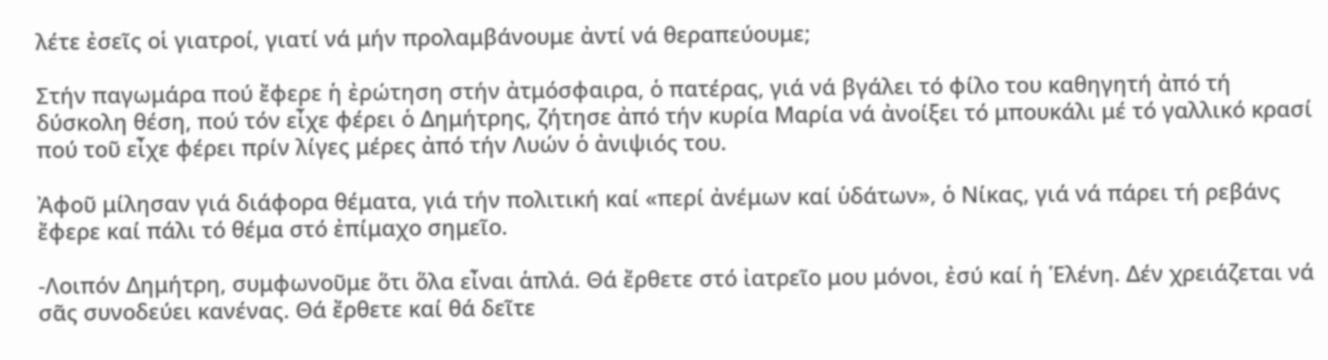λέτε ἐσεῖς οἱ γιατροί, γιατί νά μήν προλαμβάνουμε ἀντί νά θεραπεύουμε;

Στήν παγωμάρα πού ἔφερε ἡ ἐρώτηση στήν ἀτμόσφαιρα, ὁ πατέρας, γιά νά βγάλει τό φίλο του καθηγητή ἀπό τή δύσκολη θέση, πού τόν εἶχε φέρει ὁ Δημήτρης, ζήτησε ἀπό τήν κυρία Μαρία νά ἀνοίξει τό μπουκάλι μέ τό γαλλικό κρασί πού τοῦ εἶχε φέρει πρίν λίγες μέρες ἀπό τήν Λυών ὁ ἀνιψιός του.

Ἀφοῦ μίλησαν γιά διάφορα θέματα, γιά τήν πολιτική καί «περί ἀνέμων καί ὑδάτων», ὁ Νίκας, γιά νά πάρει τή ρεβάνς ἔφερε καί πάλι τό θέμα στό ἐπίμαχο σημεῖο.

-Λοιπόν Δημήτρη, συμφωνοῦμε ὅτι ὅλα εἶναι ἁπλά. Θά ἔρθετε στό ἰατρεῖο μου μόνοι, ἐσύ καί ἡ Ἑλένη. Δέν χρειάζεται νά σᾶς συνοδεύει κανένας. Θά ἔρθετε καί θά δεῖτε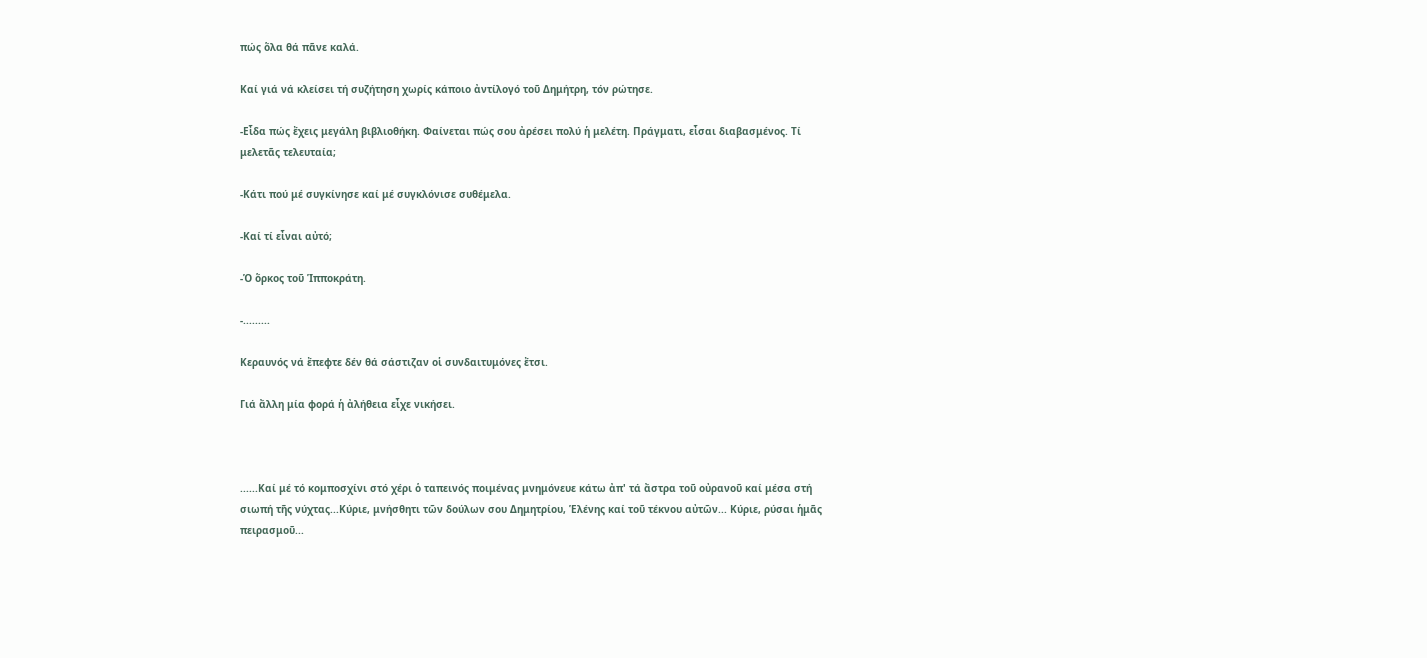πώς ὅλα θά πᾶνε καλά.

Καί γιά νά κλείσει τή συζήτηση χωρίς κάποιο ἀντίλογό τοῦ Δημήτρη, τόν ρώτησε.

-Εἶδα πώς ἔχεις μεγάλη βιβλιοθήκη. Φαίνεται πώς σου ἀρέσει πολύ ἡ μελέτη. Πράγματι, εἶσαι διαβασμένος. Τί μελετᾶς τελευταία;

-Κάτι πού μέ συγκίνησε καί μέ συγκλόνισε συθέμελα.

-Καί τί εἶναι αὐτό;

-Ὁ ὅρκος τοῦ Ἱπποκράτη.

-.........

Κεραυνός νά ἔπεφτε δέν θά σάστιζαν οἱ συνδαιτυμόνες ἔτσι.

Γιά ἄλλη μία φορά ἡ ἀλήθεια εἶχε νικήσει.



......Καί μέ τό κομποσχίνι στό χέρι ὁ ταπεινός ποιμένας μνημόνευε κάτω ἀπ' τά ἄστρα τοῦ οὐρανοῦ καί μέσα στή σιωπή τῆς νύχτας...Κύριε, μνήσθητι τῶν δούλων σου Δημητρίου, Ἑλένης καί τοῦ τέκνου αὐτῶν... Κύριε, ρύσαι ἡμᾶς πειρασμοῦ...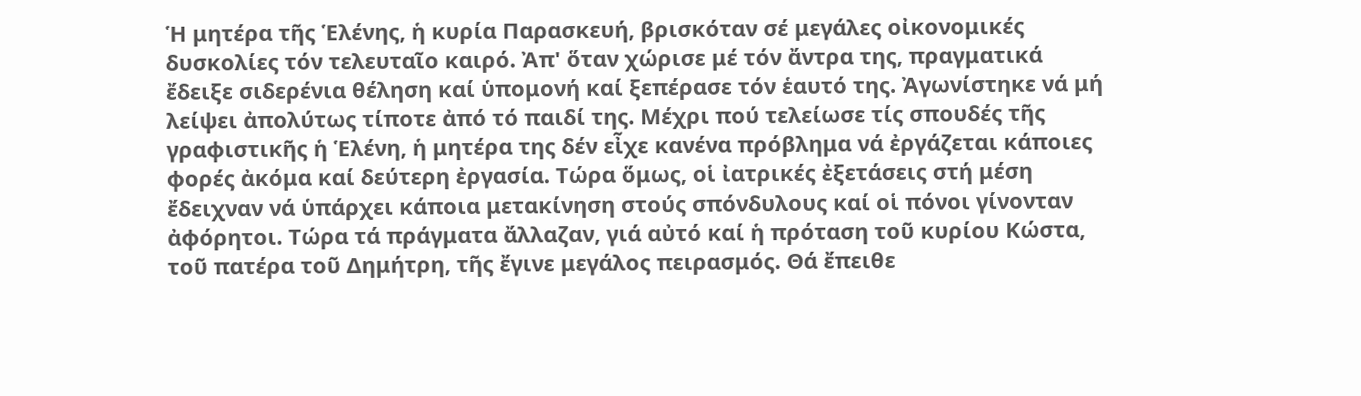Ἡ μητέρα τῆς Ἑλένης, ἡ κυρία Παρασκευή, βρισκόταν σέ μεγάλες οἰκονομικές δυσκολίες τόν τελευταῖο καιρό. Ἀπ' ὅταν χώρισε μέ τόν ἄντρα της, πραγματικά ἔδειξε σιδερένια θέληση καί ὑπομονή καί ξεπέρασε τόν ἑαυτό της. Ἀγωνίστηκε νά μή λείψει ἀπολύτως τίποτε ἀπό τό παιδί της. Μέχρι πού τελείωσε τίς σπουδές τῆς γραφιστικῆς ἡ Ἑλένη, ἡ μητέρα της δέν εἶχε κανένα πρόβλημα νά ἐργάζεται κάποιες φορές ἀκόμα καί δεύτερη ἐργασία. Τώρα ὅμως, οἱ ἰατρικές ἐξετάσεις στή μέση ἔδειχναν νά ὑπάρχει κάποια μετακίνηση στούς σπόνδυλους καί οἱ πόνοι γίνονταν ἀφόρητοι. Τώρα τά πράγματα ἄλλαζαν, γιά αὐτό καί ἡ πρόταση τοῦ κυρίου Κώστα, τοῦ πατέρα τοῦ Δημήτρη, τῆς ἔγινε μεγάλος πειρασμός. Θά ἔπειθε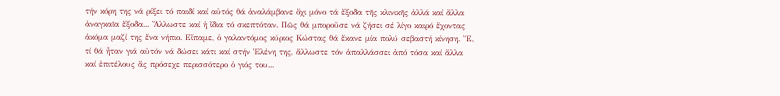τήν κόρη της νά ρίξει τό παιδί καί αὐτός θά ἀναλάμβανε ὄχι μόνο τά ἔξοδα τῆς κλινικῆς ἀλλά καί ἄλλα ἀναγκαῖα ἔξοδα... Ἄλλωστε καί ἡ ἴδια τό σκεπτόταν. Πῶς θά μποροῦσε νά ζήσει σέ λίγο καιρό ἔχοντας ἀκόμα μαζί της ἕνα νήπιο. Εἴπαμε, ὁ γαλαντόμος κύριος Κώστας θά ἔκανε μία πολύ σεβαστή κίνηση. Ἔ, τί θά ἦταν γιά αὐτόν νά δώσει κάτι καί στήν Ἑλένη της, ἄλλωστε τόν ἀπαλλάσσει ἀπό τόσα καί ἄλλα καί ἐπιτέλους ἄς πρόσεχε περισσότερο ὁ γιός του...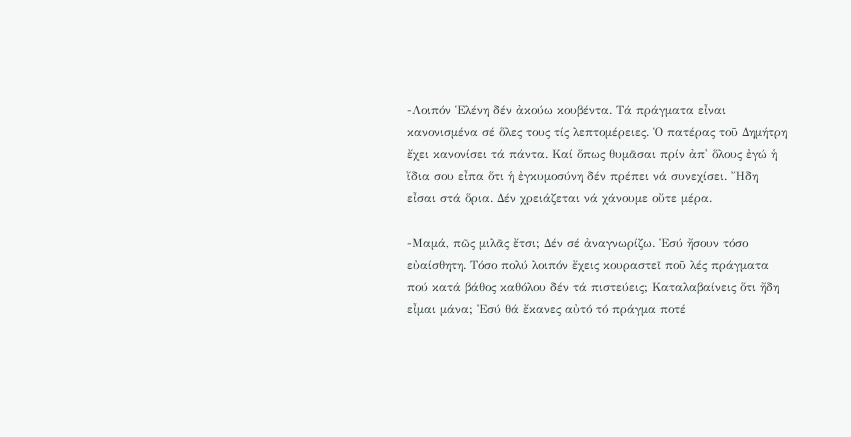-Λοιπόν Ἑλένη δέν ἀκούω κουβέντα. Τά πράγματα εἶναι κανονισμένα σέ ὅλες τους τίς λεπτομέρειες. Ὁ πατέρας τοῦ Δημήτρη ἔχει κανονίσει τά πάντα. Καί ὅπως θυμᾶσαι πρίν ἀπ' ὅλους ἐγώ ἡ ἴδια σου εἶπα ὅτι ἡ ἐγκυμοσύνη δέν πρέπει νά συνεχίσει. Ἤδη εἶσαι στά ὅρια. Δέν χρειάζεται νά χάνουμε οὔτε μέρα.

-Μαμά, πῶς μιλᾶς ἔτσι; Δέν σέ ἀναγνωρίζω. Ἐσύ ἤσουν τόσο εὐαίσθητη. Τόσο πολύ λοιπόν ἔχεις κουραστεῖ ποῦ λές πράγματα πού κατά βάθος καθόλου δέν τά πιστεύεις; Καταλαβαίνεις ὅτι ἤδη εἶμαι μάνα; Ἐσύ θά ἔκανες αὐτό τό πράγμα ποτέ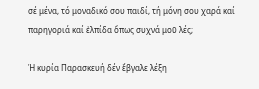σέ μένα, τό μοναδικό σου παιδί, τή μόνη σου χαρά καί παρηγοριά καί ἐλπίδα ὅπως συχνά μοῦ λές;

Ἡ κυρία Παρασκευή δέν ἔβγαλε λέξη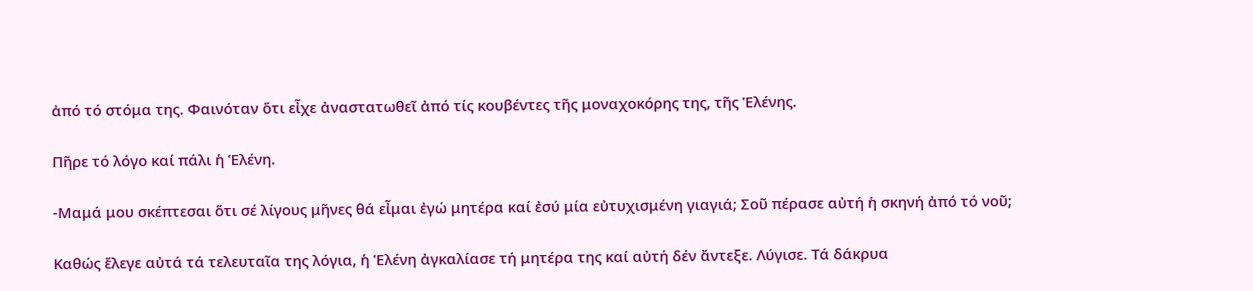ἀπό τό στόμα της. Φαινόταν ὅτι εἶχε ἀναστατωθεῖ ἀπό τίς κουβέντες τῆς μοναχοκόρης της, τῆς Ἑλένης.

Πῆρε τό λόγο καί πάλι ἡ Ἑλένη.

-Μαμά μου σκέπτεσαι ὅτι σέ λίγους μῆνες θά εἶμαι ἐγώ μητέρα καί ἐσύ μία εὐτυχισμένη γιαγιά; Σοῦ πέρασε αὐτή ἡ σκηνή ἀπό τό νοῦ;

Καθώς ἔλεγε αὐτά τά τελευταῖα της λόγια, ἡ Ἑλένη ἀγκαλίασε τή μητέρα της καί αὐτή δέν ἄντεξε. Λύγισε. Τά δάκρυα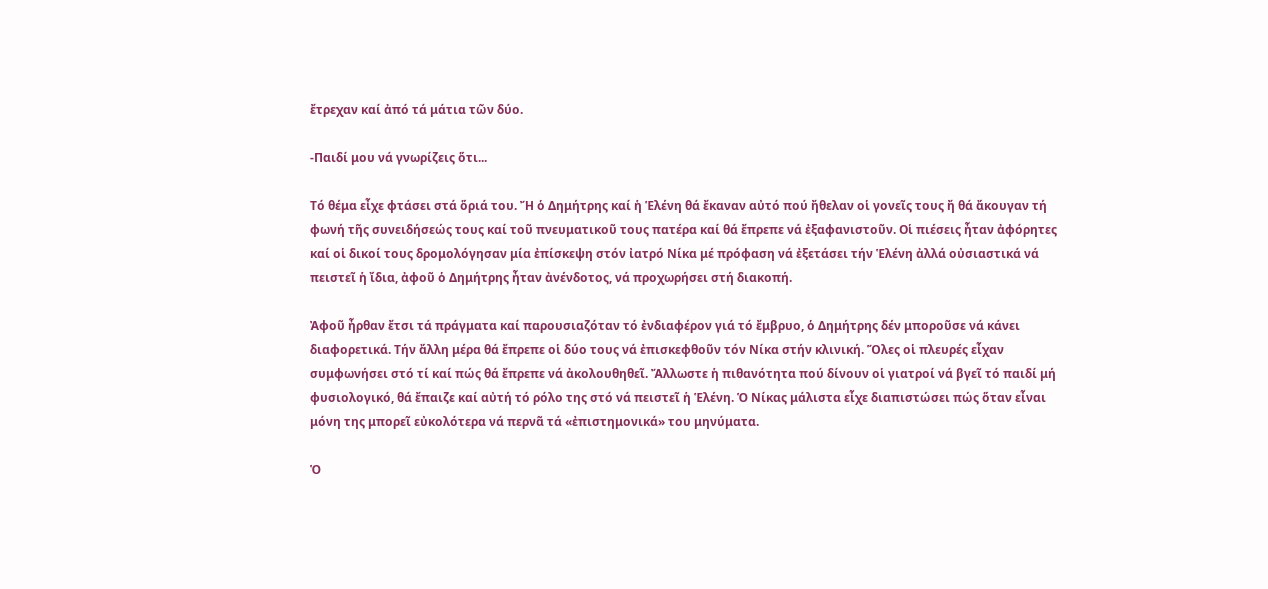ἔτρεχαν καί ἀπό τά μάτια τῶν δύο.

-Παιδί μου νά γνωρίζεις ὅτι...

Τό θέμα εἶχε φτάσει στά ὅριά του. Ἤ ὁ Δημήτρης καί ἡ Ἑλένη θά ἔκαναν αὐτό πού ἤθελαν οἱ γονεῖς τους ἤ θά ἄκουγαν τή φωνή τῆς συνειδήσεώς τους καί τοῦ πνευματικοῦ τους πατέρα καί θά ἔπρεπε νά ἐξαφανιστοῦν. Οἱ πιέσεις ἦταν ἀφόρητες καί οἱ δικοί τους δρομολόγησαν μία ἐπίσκεψη στόν ἰατρό Νίκα μέ πρόφαση νά ἐξετάσει τήν Ἑλένη ἀλλά οὐσιαστικά νά πειστεῖ ἡ ἴδια, ἀφοῦ ὁ Δημήτρης ἦταν ἀνένδοτος, νά προχωρήσει στή διακοπή.

Ἀφοῦ ἦρθαν ἔτσι τά πράγματα καί παρουσιαζόταν τό ἐνδιαφέρον γιά τό ἔμβρυο, ὁ Δημήτρης δέν μποροῦσε νά κάνει διαφορετικά. Τήν ἄλλη μέρα θά ἔπρεπε οἱ δύο τους νά ἐπισκεφθοῦν τόν Νίκα στήν κλινική. Ὅλες οἱ πλευρές εἶχαν συμφωνήσει στό τί καί πώς θά ἔπρεπε νά ἀκολουθηθεῖ. Ἄλλωστε ἡ πιθανότητα πού δίνουν οἱ γιατροί νά βγεῖ τό παιδί μή φυσιολογικό, θά ἔπαιζε καί αὐτή τό ρόλο της στό νά πειστεῖ ἡ Ἑλένη. Ὁ Νίκας μάλιστα εἶχε διαπιστώσει πώς ὅταν εἶναι μόνη της μπορεῖ εὐκολότερα νά περνᾶ τά «ἐπιστημονικά» του μηνύματα.

Ὁ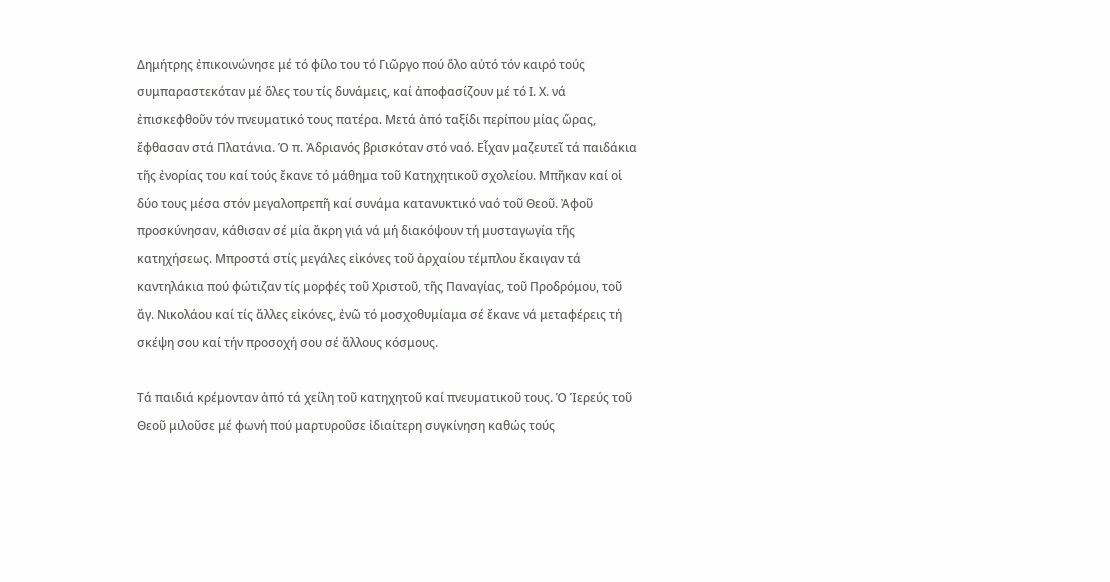Δημήτρης ἐπικοινώνησε μέ τό φίλο του τό Γιῶργο πού ὅλο αὐτό τόν καιρό τούς συμπαραστεκόταν μέ ὅλες του τίς δυνάμεις, καί ἀποφασίζουν μέ τό Ι. Χ. νά ἐπισκεφθοῦν τόν πνευματικό τους πατέρα. Μετά ἀπό ταξίδι περίπου μίας ὥρας, ἔφθασαν στά Πλατάνια. Ὁ π. Ἀδριανός βρισκόταν στό ναό. Εἶχαν μαζευτεῖ τά παιδάκια τῆς ἐνορίας του καί τούς ἔκανε τό μάθημα τοῦ Κατηχητικοῦ σχολείου. Μπῆκαν καί οἱ δύο τους μέσα στόν μεγαλοπρεπῆ καί συνάμα κατανυκτικό ναό τοῦ Θεοῦ. Ἀφοῦ προσκύνησαν, κάθισαν σέ μία ἄκρη γιά νά μή διακόψουν τή μυσταγωγία τῆς κατηχήσεως. Μπροστά στίς μεγάλες εἰκόνες τοῦ ἀρχαίου τέμπλου ἔκαιγαν τά καντηλάκια πού φώτιζαν τίς μορφές τοῦ Χριστοῦ, τῆς Παναγίας, τοῦ Προδρόμου, τοῦ ἄγ. Νικολάου καί τίς ἄλλες εἰκόνες, ἐνῶ τό μοσχοθυμίαμα σέ ἔκανε νά μεταφέρεις τή σκέψη σου καί τήν προσοχή σου σέ ἄλλους κόσμους.

Τά παιδιά κρέμονταν ἀπό τά χείλη τοῦ κατηχητοῦ καί πνευματικοῦ τους. Ὁ Ἱερεύς τοῦ Θεοῦ μιλοῦσε μέ φωνή πού μαρτυροῦσε ἰδιαίτερη συγκίνηση καθώς τούς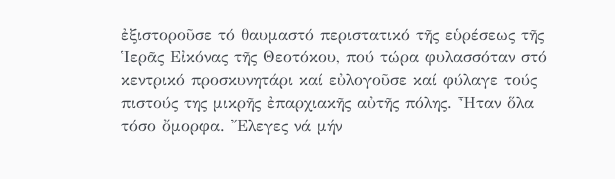ἐξιστοροῦσε τό θαυμαστό περιστατικό τῆς εὑρέσεως τῆς Ἱερᾶς Εἰκόνας τῆς Θεοτόκου, πού τώρα φυλασσόταν στό κεντρικό προσκυνητάρι καί εὐλογοῦσε καί φύλαγε τούς πιστούς της μικρῆς ἐπαρχιακῆς αὐτῆς πόλης. Ἦταν ὅλα τόσο ὄμορφα. Ἔλεγες νά μήν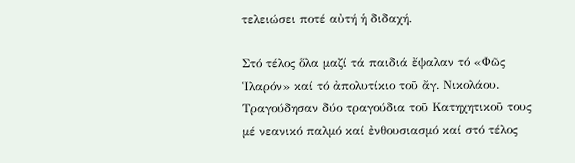τελειώσει ποτέ αὐτή ἡ διδαχή.

Στό τέλος ὅλα μαζί τά παιδιά ἔψαλαν τό «Φῶς Ἱλαρόν» καί τό ἀπολυτίκιο τοῦ ἄγ. Νικολάου. Τραγούδησαν δύο τραγούδια τοῦ Κατηχητικοῦ τους μέ νεανικό παλμό καί ἐνθουσιασμό καί στό τέλος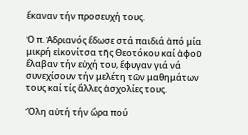ἔκαναν τήν προσευχή τους.

Ὁ π. Ἀδριανός ἔδωσε στά παιδιά ἀπό μία μικρή εἰκονίτσα τῆς Θεοτόκου καί ἀφοῦ ἔλαβαν τήν εὐχή του, ἔφυγαν γιά νά συνεχίσουν τήν μελέτη τῶν μαθημάτων τους καί τίς ἄλλες ἀσχολίες τους.

Ὅλη αὐτή τήν ὥρα πού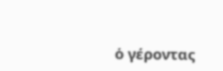ὁ γέροντας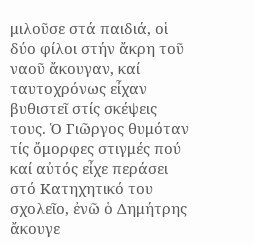μιλοῦσε στά παιδιά, οἱ δύο φίλοι στήν ἄκρη τοῦ ναοῦ ἄκουγαν, καί ταυτοχρόνως εἶχαν βυθιστεῖ στίς σκέψεις τους. Ὁ Γιῶργος θυμόταν τίς ὄμορφες στιγμές πού καί αὐτός εἶχε περάσει στό Κατηχητικό του σχολεῖο, ἐνῶ ὁ Δημήτρης ἄκουγε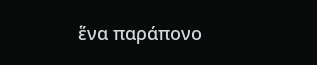ἕνα παράπονο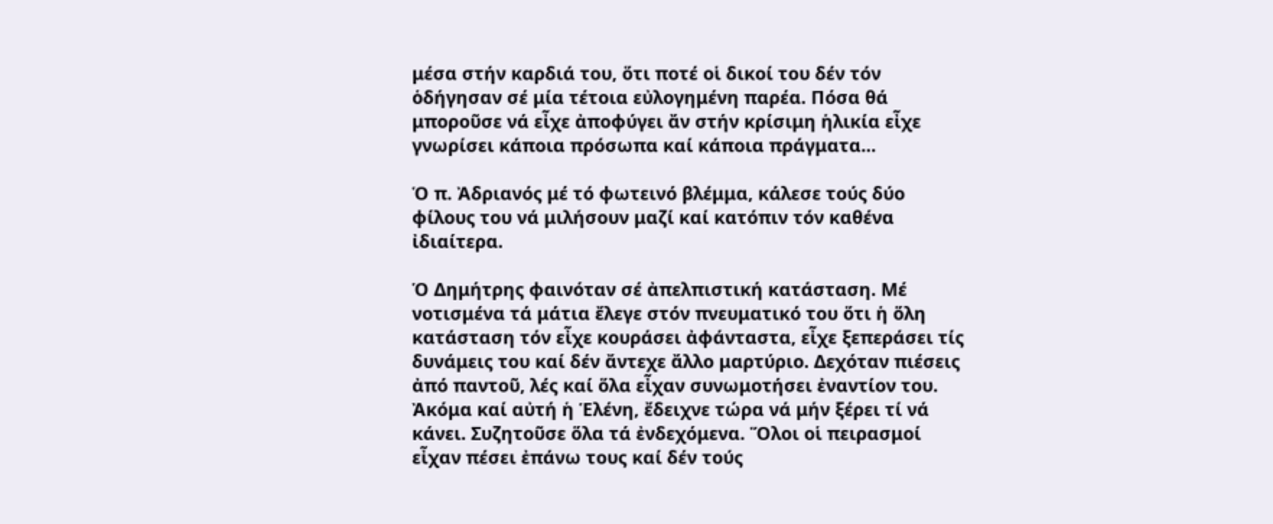μέσα στήν καρδιά του, ὅτι ποτέ οἱ δικοί του δέν τόν ὁδήγησαν σέ μία τέτοια εὐλογημένη παρέα. Πόσα θά μποροῦσε νά εἶχε ἀποφύγει ἄν στήν κρίσιμη ἡλικία εἶχε γνωρίσει κάποια πρόσωπα καί κάποια πράγματα...

Ὁ π. Ἀδριανός μέ τό φωτεινό βλέμμα, κάλεσε τούς δύο φίλους του νά μιλήσουν μαζί καί κατόπιν τόν καθένα ἰδιαίτερα.

Ὁ Δημήτρης φαινόταν σέ ἀπελπιστική κατάσταση. Μέ νοτισμένα τά μάτια ἔλεγε στόν πνευματικό του ὅτι ἡ ὅλη κατάσταση τόν εἶχε κουράσει ἀφάνταστα, εἶχε ξεπεράσει τίς δυνάμεις του καί δέν ἄντεχε ἄλλο μαρτύριο. Δεχόταν πιέσεις ἀπό παντοῦ, λές καί ὅλα εἶχαν συνωμοτήσει ἐναντίον του. Ἀκόμα καί αὐτή ἡ Ἑλένη, ἔδειχνε τώρα νά μήν ξέρει τί νά κάνει. Συζητοῦσε ὅλα τά ἐνδεχόμενα. Ὅλοι οἱ πειρασμοί εἶχαν πέσει ἐπάνω τους καί δέν τούς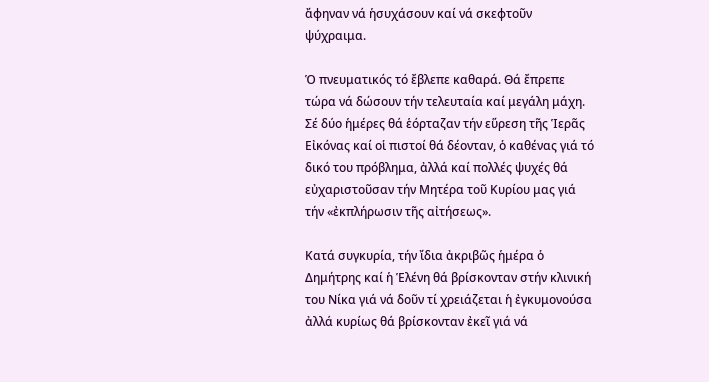ἄφηναν νά ἡσυχάσουν καί νά σκεφτοῦν ψύχραιμα.

Ὁ πνευματικός τό ἔβλεπε καθαρά. Θά ἔπρεπε τώρα νά δώσουν τήν τελευταία καί μεγάλη μάχη. Σέ δύο ἡμέρες θά ἑόρταζαν τήν εὕρεση τῆς Ἱερᾶς Εἰκόνας καί οἱ πιστοί θά δέονταν, ὁ καθένας γιά τό δικό του πρόβλημα, ἀλλά καί πολλές ψυχές θά εὐχαριστοῦσαν τήν Μητέρα τοῦ Κυρίου μας γιά τήν «ἐκπλήρωσιν τῆς αἰτήσεως».

Κατά συγκυρία, τήν ἴδια ἀκριβῶς ἡμέρα ὁ Δημήτρης καί ἡ Ἑλένη θά βρίσκονταν στήν κλινική του Νίκα γιά νά δοῦν τί χρειάζεται ἡ ἐγκυμονούσα ἀλλά κυρίως θά βρίσκονταν ἐκεῖ γιά νά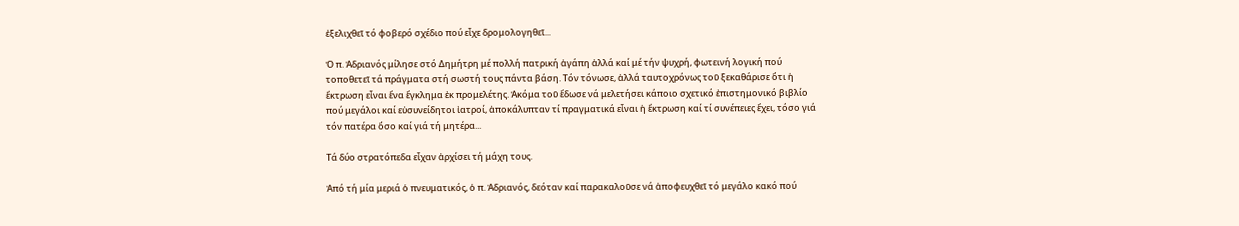ἐξελιχθεῖ τό φοβερό σχέδιο πού εἶχε δρομολογηθεῖ...

Ὁ π. Ἀδριανός μίλησε στό Δημήτρη μέ πολλή πατρική ἀγάπη ἀλλά καί μέ τήν ψυχρή, φωτεινή λογική πού τοποθετεῖ τά πράγματα στή σωστή τους πάντα βάση. Τόν τόνωσε, ἀλλά ταυτοχρόνως τοῦ ξεκαθάρισε ὅτι ἡ ἔκτρωση εἶναι ἕνα ἔγκλημα ἐκ προμελέτης. Ἀκόμα τοῦ ἔδωσε νά μελετήσει κάποιο σχετικό ἐπιστημονικό βιβλίο πού μεγάλοι καί εὐσυνείδητοι ἰατροί, ἀποκάλυπταν τί πραγματικά εἶναι ἡ ἔκτρωση καί τί συνέπειες ἔχει, τόσο γιά τόν πατέρα ὅσο καί γιά τή μητέρα...

Τά δύο στρατόπεδα εἶχαν ἀρχίσει τή μάχη τους.

Ἀπό τή μία μεριά ὁ πνευματικός, ὁ π. Ἀδριανός, δεόταν καί παρακαλοῦσε νά ἀποφευχθεῖ τό μεγάλο κακό πού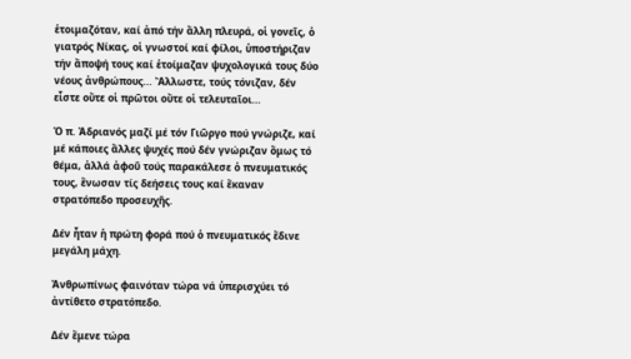ἑτοιμαζόταν, καί ἀπό τήν ἄλλη πλευρά, οἱ γονεῖς, ὁ γιατρός Νίκας, οἱ γνωστοί καί φίλοι, ὑποστήριζαν τήν ἄποψή τους καί ἑτοίμαζαν ψυχολογικά τους δύο νέους ἀνθρώπους... Ἄλλωστε, τούς τόνιζαν, δέν εἶστε οὔτε οἱ πρῶτοι οὔτε οἱ τελευταῖοι...

Ὁ π. Ἀδριανός μαζί μέ τόν Γιῶργο πού γνώριζε, καί μέ κάποιες ἄλλες ψυχές πού δέν γνώριζαν ὅμως τό θέμα, ἀλλά ἀφοῦ τούς παρακάλεσε ὁ πνευματικός τους, ἕνωσαν τίς δεήσεις τους καί ἔκαναν στρατόπεδο προσευχῆς.

Δέν ἦταν ἡ πρώτη φορά πού ὁ πνευματικός ἔδινε μεγάλη μάχη.

Ἀνθρωπίνως φαινόταν τώρα νά ὑπερισχύει τό ἀντίθετο στρατόπεδο.

Δέν ἔμενε τώρα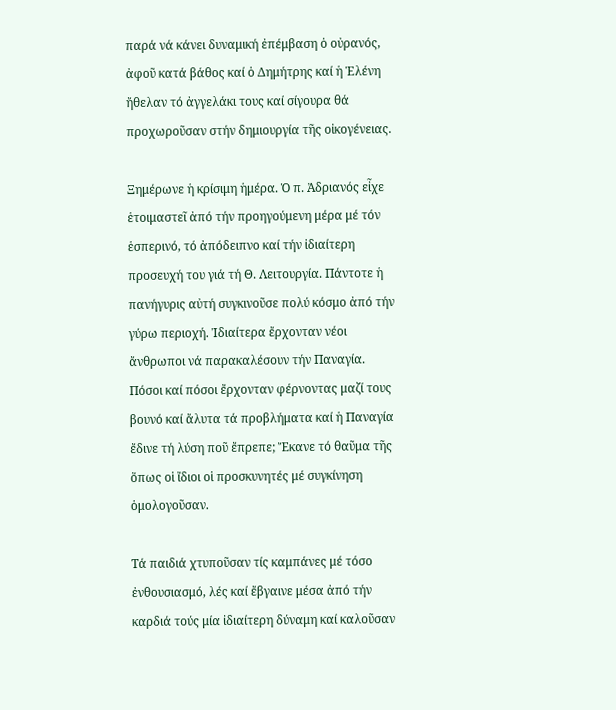παρά νά κάνει δυναμική ἐπέμβαση ὁ οὐρανός, ἀφοῦ κατά βάθος καί ὁ Δημήτρης καί ἡ Ἑλένη ἤθελαν τό ἀγγελάκι τους καί σίγουρα θά προχωροῦσαν στήν δημιουργία τῆς οἰκογένειας.

Ξημέρωνε ἡ κρίσιμη ἡμέρα. Ὁ π. Ἀδριανός εἶχε ἑτοιμαστεῖ ἀπό τήν προηγούμενη μέρα μέ τόν ἑσπερινό, τό ἀπόδειπνο καί τήν ἰδιαίτερη προσευχή του γιά τή Θ. Λειτουργία. Πάντοτε ἡ πανήγυρις αὐτή συγκινοῦσε πολύ κόσμο ἀπό τήν γύρω περιοχή. Ἰδιαίτερα ἔρχονταν νέοι ἄνθρωποι νά παρακαλέσουν τήν Παναγία. Πόσοι καί πόσοι ἔρχονταν φέρνοντας μαζί τους βουνό καί ἄλυτα τά προβλήματα καί ἡ Παναγία ἔδινε τή λύση ποῦ ἔπρεπε; Ἔκανε τό θαῦμα τῆς ὅπως οἱ ἴδιοι οἱ προσκυνητές μέ συγκίνηση ὁμολογοῦσαν.

Τά παιδιά χτυποῦσαν τίς καμπάνες μέ τόσο ἐνθουσιασμό, λές καί ἔβγαινε μέσα ἀπό τήν καρδιά τούς μία ἰδιαίτερη δύναμη καί καλοῦσαν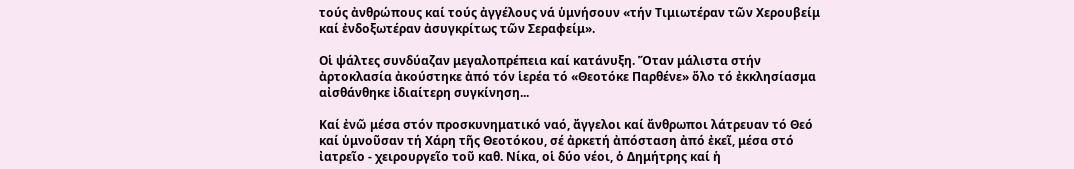τούς ἀνθρώπους καί τούς ἀγγέλους νά ὑμνήσουν «τήν Τιμιωτέραν τῶν Χερουβείμ καί ἐνδοξωτέραν ἀσυγκρίτως τῶν Σεραφείμ».

Οἱ ψάλτες συνδύαζαν μεγαλοπρέπεια καί κατάνυξη. Ὅταν μάλιστα στήν ἀρτοκλασία ἀκούστηκε ἀπό τόν ἱερέα τό «Θεοτόκε Παρθένε» ὅλο τό ἐκκλησίασμα αἰσθάνθηκε ἰδιαίτερη συγκίνηση...

Καί ἐνῶ μέσα στόν προσκυνηματικό ναό, ἄγγελοι καί ἄνθρωποι λάτρευαν τό Θεό καί ὑμνοῦσαν τή Χάρη τῆς Θεοτόκου, σέ ἀρκετή ἀπόσταση ἀπό ἐκεῖ, μέσα στό ἰατρεῖο - χειρουργεῖο τοῦ καθ. Νίκα, οἱ δύο νέοι, ὁ Δημήτρης καί ἡ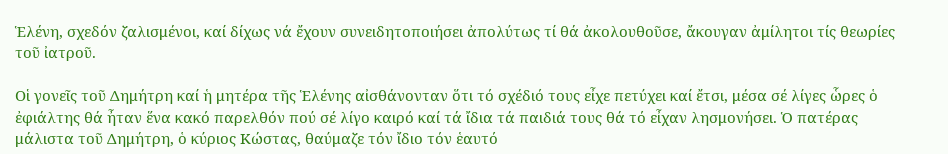Ἑλένη, σχεδόν ζαλισμένοι, καί δίχως νά ἔχουν συνειδητοποιήσει ἀπολύτως τί θά ἀκολουθοῦσε, ἄκουγαν ἀμίλητοι τίς θεωρίες τοῦ ἰατροῦ.

Οἱ γονεῖς τοῦ Δημήτρη καί ἡ μητέρα τῆς Ἑλένης αἰσθάνονταν ὅτι τό σχέδιό τους εἶχε πετύχει καί ἔτσι, μέσα σέ λίγες ὧρες ὁ ἐφιάλτης θά ἦταν ἕνα κακό παρελθόν πού σέ λίγο καιρό καί τά ἴδια τά παιδιά τους θά τό εἶχαν λησμονήσει. Ὁ πατέρας μάλιστα τοῦ Δημήτρη, ὁ κύριος Κώστας, θαύμαζε τόν ἴδιο τόν ἑαυτό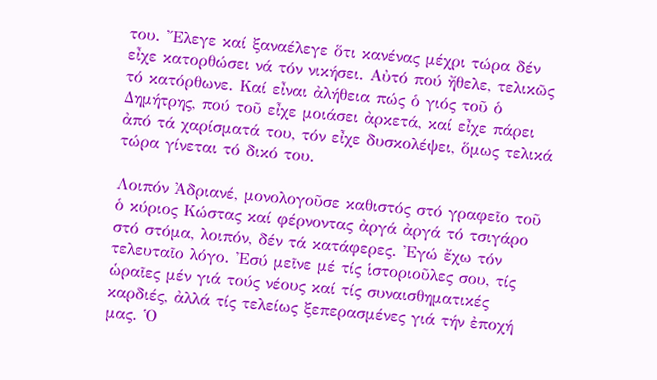του. Ἔλεγε καί ξαναέλεγε ὅτι κανένας μέχρι τώρα δέν εἶχε κατορθώσει νά τόν νικήσει. Αὐτό πού ἤθελε, τελικῶς τό κατόρθωνε. Καί εἶναι ἀλήθεια πώς ὁ γιός τοῦ ὁ Δημήτρης, πού τοῦ εἶχε μοιάσει ἀρκετά, καί εἶχε πάρει ἀπό τά χαρίσματά του, τόν εἶχε δυσκολέψει, ὅμως τελικά τώρα γίνεται τό δικό του.

Λοιπόν Ἀδριανέ, μονολογοῦσε καθιστός στό γραφεῖο τοῦ ὁ κύριος Κώστας καί φέρνοντας ἀργά ἀργά τό τσιγάρο στό στόμα, λοιπόν, δέν τά κατάφερες. Ἐγώ ἔχω τόν τελευταῖο λόγο. Ἐσύ μεῖνε μέ τίς ἱστοριοῦλες σου, τίς ὡραῖες μέν γιά τούς νέους καί τίς συναισθηματικές καρδιές, ἀλλά τίς τελείως ξεπερασμένες γιά τήν ἐποχή μας. Ὁ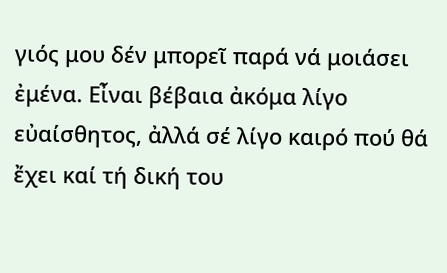γιός μου δέν μπορεῖ παρά νά μοιάσει ἐμένα. Εἶναι βέβαια ἀκόμα λίγο εὐαίσθητος, ἀλλά σέ λίγο καιρό πού θά ἔχει καί τή δική του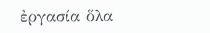ἐργασία ὅλα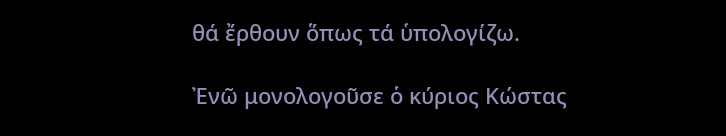θά ἔρθουν ὅπως τά ὑπολογίζω.

Ἐνῶ μονολογοῦσε ὁ κύριος Κώστας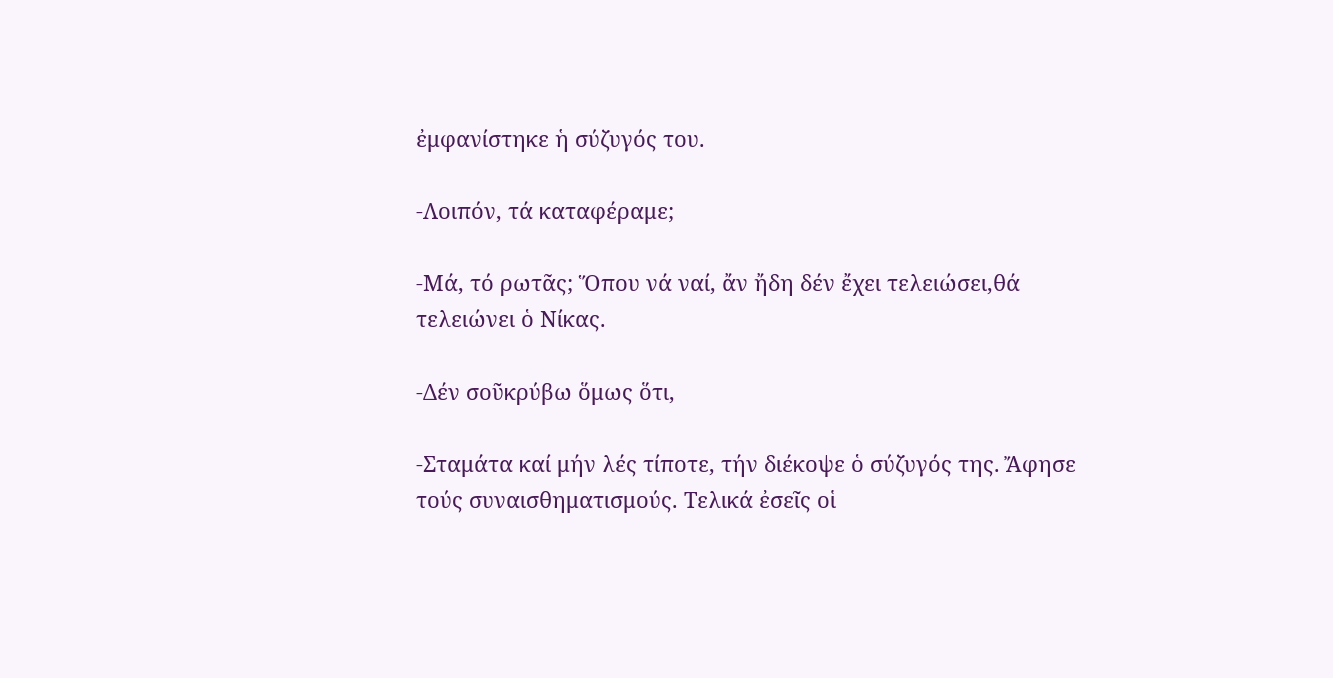ἐμφανίστηκε ἡ σύζυγός του.

-Λοιπόν, τά καταφέραμε;

-Μά, τό ρωτᾶς; Ὅπου νά ναί, ἄν ἤδη δέν ἔχει τελειώσει,θά τελειώνει ὁ Νίκας.

-Δέν σοῦκρύβω ὅμως ὅτι,

-Σταμάτα καί μήν λές τίποτε, τήν διέκοψε ὁ σύζυγός της. Ἄφησε τούς συναισθηματισμούς. Τελικά ἐσεῖς οἱ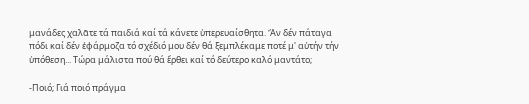μανάδες χαλᾶτε τά παιδιά καί τά κάνετε ὑπερευαίσθητα. Ἄν δέν πάταγα πόδι καί δέν ἐφάρμοζα τό σχέδιό μου δέν θά ξεμπλέκαμε ποτέ μ' αὐτήν τήν ὑπόθεση... Τώρα μάλιστα πού θά ἔρθει καί τό δεύτερο καλό μαντάτο;

-Ποιό; Γιά ποιό πράγμα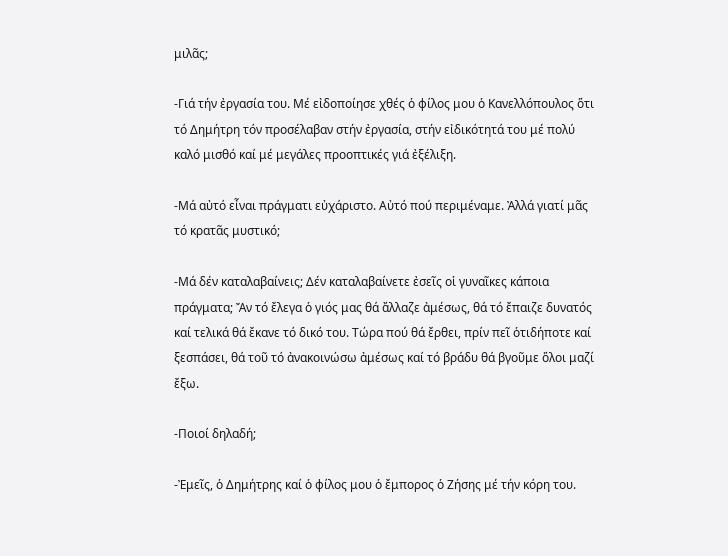μιλᾶς;

-Γιά τήν ἐργασία του. Μέ εἰδοποίησε χθές ὁ φίλος μου ὁ Κανελλόπουλος ὅτι τό Δημήτρη τόν προσέλαβαν στήν ἐργασία, στήν εἰδικότητά του μέ πολύ καλό μισθό καί μέ μεγάλες προοπτικές γιά ἐξέλιξη.

-Μά αὐτό εἶναι πράγματι εὐχάριστο. Αὐτό πού περιμέναμε. Ἀλλά γιατί μᾶς τό κρατᾶς μυστικό;

-Μά δέν καταλαβαίνεις; Δέν καταλαβαίνετε ἐσεῖς οἱ γυναῖκες κάποια πράγματα; Ἄν τό ἔλεγα ὁ γιός μας θά ἄλλαζε ἀμέσως, θά τό ἔπαιζε δυνατός καί τελικά θά ἔκανε τό δικό του. Τώρα πού θά ἔρθει, πρίν πεῖ ὁτιδήποτε καί ξεσπάσει, θά τοῦ τό ἀνακοινώσω ἀμέσως καί τό βράδυ θά βγοῦμε ὅλοι μαζί ἔξω.

-Ποιοί δηλαδή;

-Ἐμεῖς, ὁ Δημήτρης καί ὁ φίλος μου ὁ ἔμπορος ὁ Ζήσης μέ τήν κόρη του.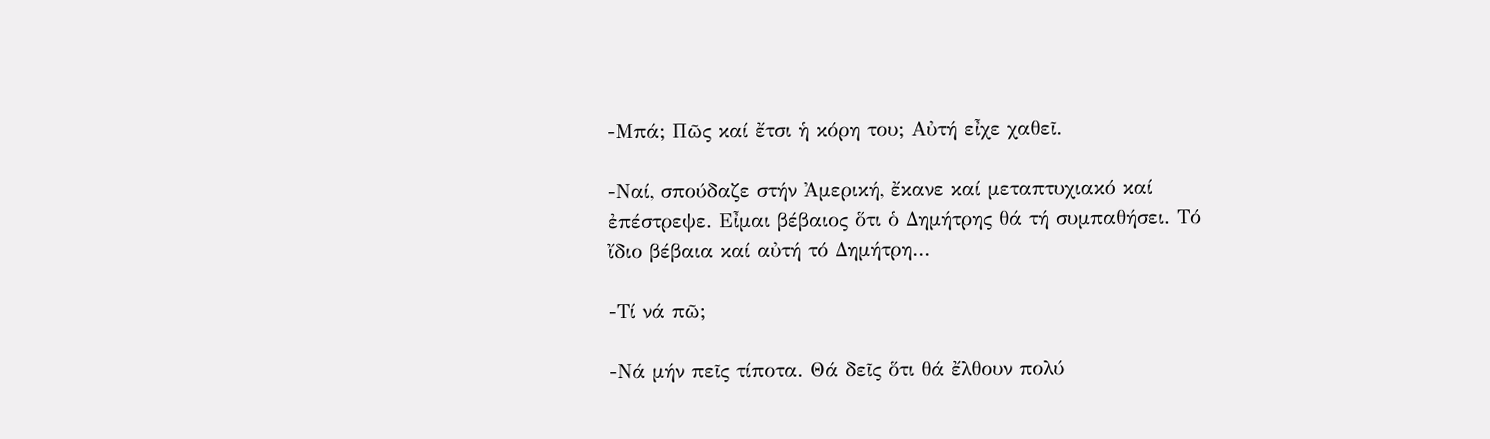-Μπά; Πῶς καί ἔτσι ἡ κόρη του; Αὐτή εἶχε χαθεῖ.

-Ναί, σπούδαζε στήν Ἀμερική, ἔκανε καί μεταπτυχιακό καί ἐπέστρεψε. Εἶμαι βέβαιος ὅτι ὁ Δημήτρης θά τή συμπαθήσει. Τό ἴδιο βέβαια καί αὐτή τό Δημήτρη...

-Τί νά πῶ;

-Νά μήν πεῖς τίποτα. Θά δεῖς ὅτι θά ἔλθουν πολύ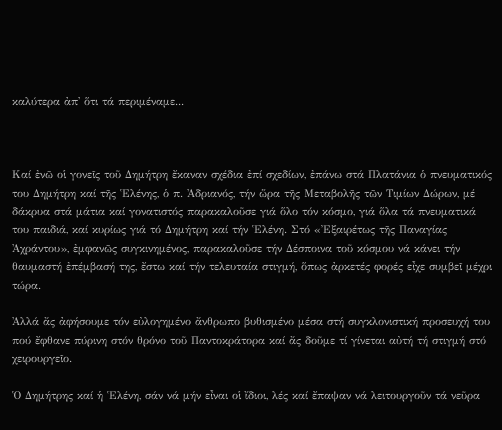καλύτερα ἀπ' ὅτι τά περιμέναμε...



Καί ἐνῶ οἱ γονεῖς τοῦ Δημήτρη ἔκαναν σχέδια ἐπί σχεδίων, ἐπάνω στά Πλατάνια ὁ πνευματικός του Δημήτρη καί τῆς Ἑλένης, ὁ π. Ἀδριανός, τήν ὥρα τῆς Μεταβολῆς τῶν Τιμίων Δώρων, μέ δάκρυα στά μάτια καί γονατιστός παρακαλοῦσε γιά ὅλο τόν κόσμο, γιά ὅλα τά πνευματικά του παιδιά, καί κυρίως γιά τό Δημήτρη καί τήν Ἑλένη. Στό «Ἐξαιρέτως τῆς Παναγίας Ἀχράντου», ἐμφανῶς συγκινημένος, παρακαλοῦσε τήν Δέσποινα τοῦ κόσμου νά κάνει τήν θαυμαστή ἐπέμβασή της, ἔστω καί τήν τελευταία στιγμή, ὅπως ἀρκετές φορές εἶχε συμβεῖ μέχρι τώρα.

Ἀλλά ἄς ἀφήσουμε τόν εὐλογημένο ἄνθρωπο βυθισμένο μέσα στή συγκλονιστική προσευχή του πού ἔφθανε πύρινη στόν θρόνο τοῦ Παντοκράτορα καί ἄς δοῦμε τί γίνεται αὐτή τή στιγμή στό χειρουργεῖο.

Ὁ Δημήτρης καί ἡ Ἑλένη, σάν νά μήν εἶναι οἱ ἴδιοι, λές καί ἔπαψαν νά λειτουργοῦν τά νεῦρα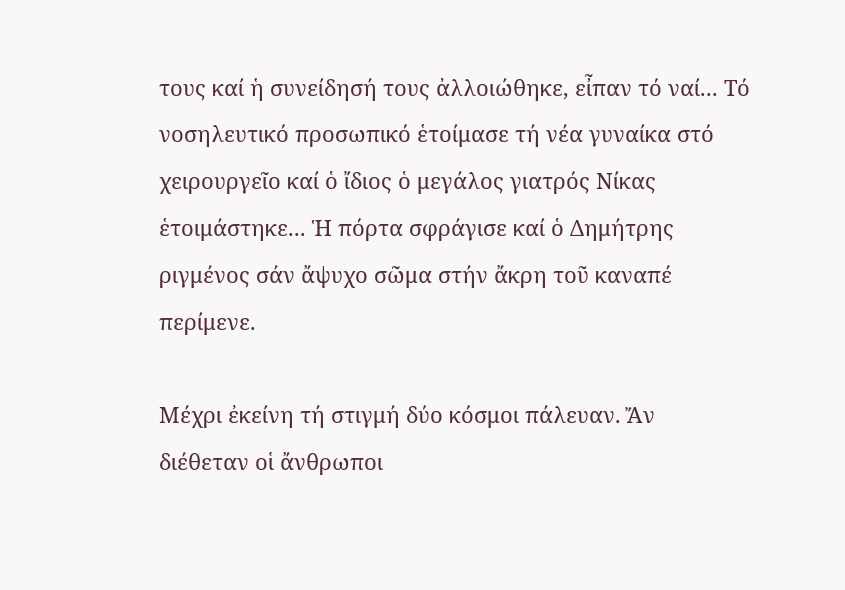τους καί ἡ συνείδησή τους ἀλλοιώθηκε, εἶπαν τό ναί... Τό νοσηλευτικό προσωπικό ἑτοίμασε τή νέα γυναίκα στό χειρουργεῖο καί ὁ ἴδιος ὁ μεγάλος γιατρός Νίκας ἑτοιμάστηκε... Ἡ πόρτα σφράγισε καί ὁ Δημήτρης ριγμένος σάν ἄψυχο σῶμα στήν ἄκρη τοῦ καναπέ περίμενε.

Μέχρι ἐκείνη τή στιγμή δύο κόσμοι πάλευαν. Ἄν διέθεταν οἱ ἄνθρωποι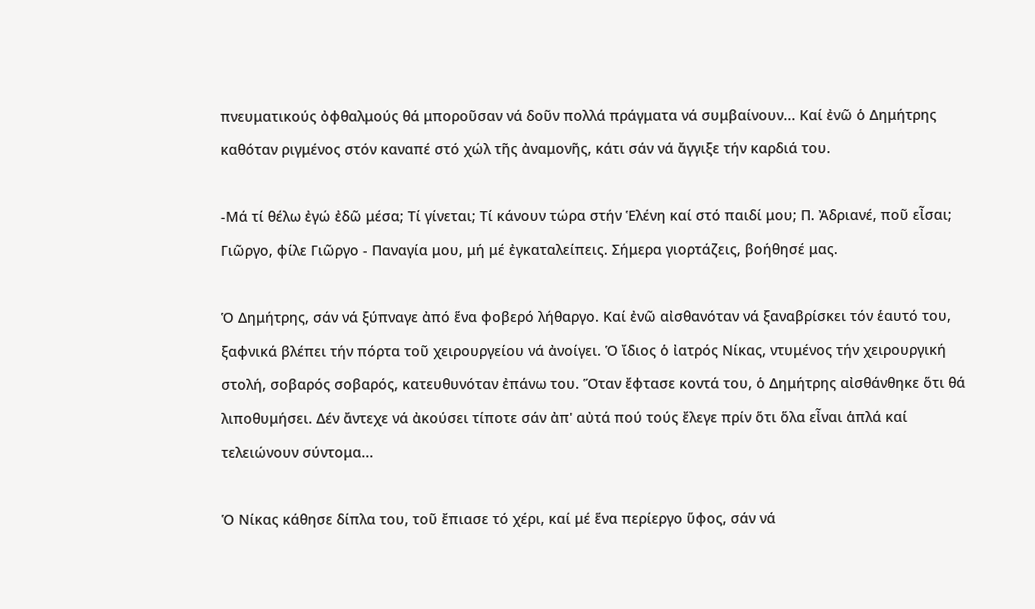πνευματικούς ὀφθαλμούς θά μποροῦσαν νά δοῦν πολλά πράγματα νά συμβαίνουν... Καί ἐνῶ ὁ Δημήτρης καθόταν ριγμένος στόν καναπέ στό χώλ τῆς ἀναμονῆς, κάτι σάν νά ἄγγιξε τήν καρδιά του.

-Μά τί θέλω ἐγώ ἐδῶ μέσα; Τί γίνεται; Τί κάνουν τώρα στήν Ἑλένη καί στό παιδί μου; Π. Ἀδριανέ, ποῦ εἶσαι; Γιῶργο, φίλε Γιῶργο - Παναγία μου, μή μέ ἐγκαταλείπεις. Σήμερα γιορτάζεις, βοήθησέ μας.

Ὁ Δημήτρης, σάν νά ξύπναγε ἀπό ἕνα φοβερό λήθαργο. Καί ἐνῶ αἰσθανόταν νά ξαναβρίσκει τόν ἑαυτό του, ξαφνικά βλέπει τήν πόρτα τοῦ χειρουργείου νά ἀνοίγει. Ὁ ἴδιος ὁ ἰατρός Νίκας, ντυμένος τήν χειρουργική στολή, σοβαρός σοβαρός, κατευθυνόταν ἐπάνω του. Ὅταν ἔφτασε κοντά του, ὁ Δημήτρης αἰσθάνθηκε ὅτι θά λιποθυμήσει. Δέν ἄντεχε νά ἀκούσει τίποτε σάν ἀπ' αὐτά πού τούς ἔλεγε πρίν ὅτι ὅλα εἶναι ἁπλά καί τελειώνουν σύντομα...

Ὁ Νίκας κάθησε δίπλα του, τοῦ ἔπιασε τό χέρι, καί μέ ἕνα περίεργο ὕφος, σάν νά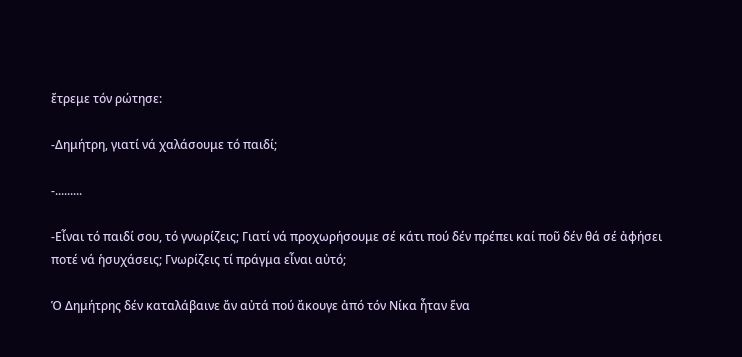ἔτρεμε τόν ρώτησε:

-Δημήτρη, γιατί νά χαλάσουμε τό παιδί;

-.........

-Εἶναι τό παιδί σου, τό γνωρίζεις; Γιατί νά προχωρήσουμε σέ κάτι πού δέν πρέπει καί ποῦ δέν θά σέ ἀφήσει ποτέ νά ἡσυχάσεις; Γνωρίζεις τί πράγμα εἶναι αὐτό;

Ὁ Δημήτρης δέν καταλάβαινε ἄν αὐτά πού ἄκουγε ἀπό τόν Νίκα ἦταν ἕνα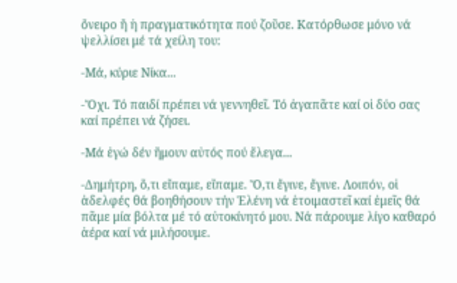ὄνειρο ἤ ἡ πραγματικότητα πού ζοῦσε. Κατόρθωσε μόνο νά ψελλίσει μέ τά χείλη του:

-Μά, κύριε Νίκα...

-Ὄχι. Τό παιδί πρέπει νά γεννηθεῖ. Τό ἀγαπᾶτε καί οἱ δύο σας καί πρέπει νά ζήσει.

-Μά ἐγώ δέν ἤμουν αὐτός πού ἔλεγα...

-Δημήτρη, ὅ,τι εἴπαμε, εἴπαμε. Ὅ,τι ἔγινε, ἔγινε. Λοιπόν, οἱ ἀδελφές θά βοηθήσουν τήν Ἑλένη νά ἑτοιμαστεῖ καί ἐμεῖς θά πᾶμε μία βόλτα μέ τό αὐτοκίνητό μου. Νά πάρουμε λίγο καθαρό ἀέρα καί νά μιλήσουμε.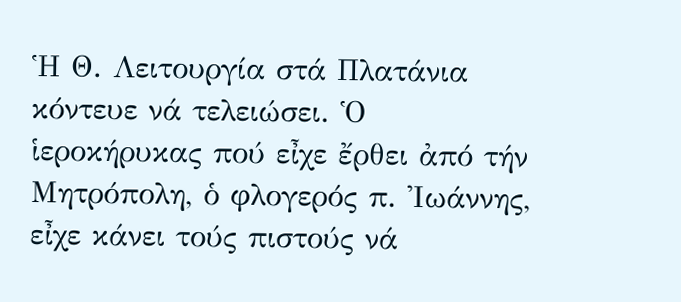Ἡ Θ. Λειτουργία στά Πλατάνια κόντευε νά τελειώσει. Ὁ ἱεροκήρυκας πού εἶχε ἔρθει ἀπό τήν Μητρόπολη, ὁ φλογερός π. Ἰωάννης, εἶχε κάνει τούς πιστούς νά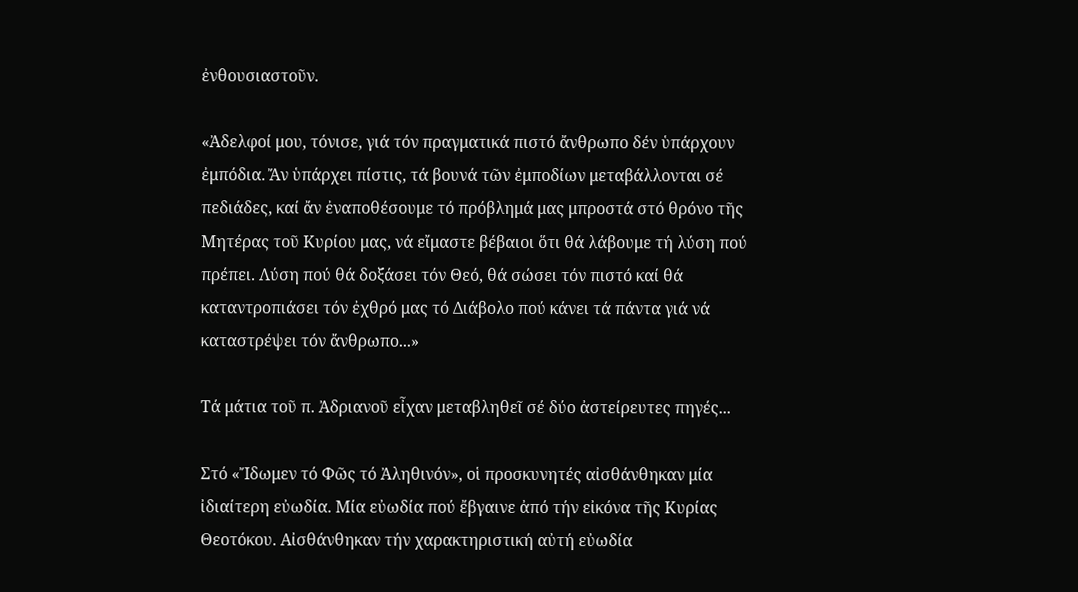ἐνθουσιαστοῦν.

«Ἀδελφοί μου, τόνισε, γιά τόν πραγματικά πιστό ἄνθρωπο δέν ὑπάρχουν ἐμπόδια. Ἄν ὑπάρχει πίστις, τά βουνά τῶν ἐμποδίων μεταβάλλονται σέ πεδιάδες, καί ἄν ἐναποθέσουμε τό πρόβλημά μας μπροστά στό θρόνο τῆς Μητέρας τοῦ Κυρίου μας, νά εἴμαστε βέβαιοι ὅτι θά λάβουμε τή λύση πού πρέπει. Λύση πού θά δοξάσει τόν Θεό, θά σώσει τόν πιστό καί θά καταντροπιάσει τόν ἐχθρό μας τό Διάβολο πού κάνει τά πάντα γιά νά καταστρέψει τόν ἄνθρωπο...»

Τά μάτια τοῦ π. Ἀδριανοῦ εἶχαν μεταβληθεῖ σέ δύο ἀστείρευτες πηγές...

Στό «Ἴδωμεν τό Φῶς τό Ἀληθινόν», οἱ προσκυνητές αἰσθάνθηκαν μία ἰδιαίτερη εὐωδία. Μία εὐωδία πού ἔβγαινε ἀπό τήν εἰκόνα τῆς Κυρίας Θεοτόκου. Αἰσθάνθηκαν τήν χαρακτηριστική αὐτή εὐωδία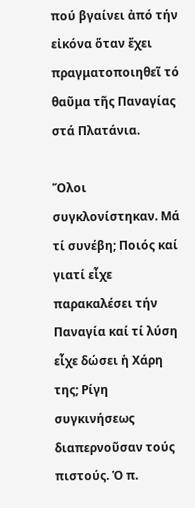πού βγαίνει ἀπό τήν εἰκόνα ὅταν ἔχει πραγματοποιηθεῖ τό θαῦμα τῆς Παναγίας στά Πλατάνια.

Ὅλοι συγκλονίστηκαν. Μά τί συνέβη; Ποιός καί γιατί εἶχε παρακαλέσει τήν Παναγία καί τί λύση εἶχε δώσει ἡ Χάρη της; Ρίγη συγκινήσεως διαπερνοῦσαν τούς πιστούς. Ὁ π.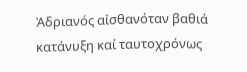Ἀδριανός αἰσθανόταν βαθιά κατάνυξη καί ταυτοχρόνως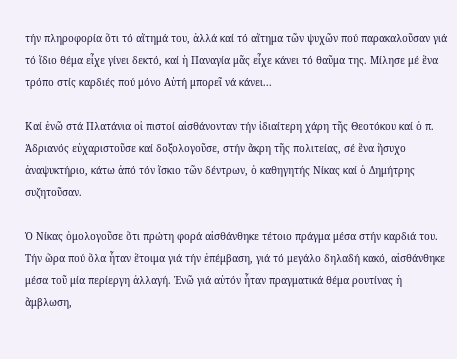τήν πληροφορία ὅτι τό αἴτημά του, ἀλλά καί τό αἴτημα τῶν ψυχῶν πού παρακαλοῦσαν γιά τό ἴδιο θέμα εἶχε γίνει δεκτό, καί ἡ Παναγία μᾶς εἶχε κάνει τό θαῦμα της. Μίλησε μέ ἕνα τρόπο στίς καρδιές πού μόνο Αὐτή μπορεῖ νά κάνει...

Καί ἐνῶ στά Πλατάνια οἱ πιστοί αἰσθάνονταν τήν ἰδιαίτερη χάρη τῆς Θεοτόκου καί ὁ π. Ἀδριανός εὐχαριστοῦσε καί δοξολογοῦσε, στήν ἄκρη τῆς πολιτείας, σέ ἕνα ἥσυχο ἀναψυκτήριο, κάτω ἀπό τόν ἴσκιο τῶν δέντρων, ὁ καθηγητής Νίκας καί ὁ Δημήτρης συζητοῦσαν.

Ὁ Νίκας ὁμολογοῦσε ὅτι πρώτη φορά αἰσθάνθηκε τέτοιο πράγμα μέσα στήν καρδιά του. Τήν ὥρα πού ὅλα ἦταν ἕτοιμα γιά τήν ἐπέμβαση, γιά τό μεγάλο δηλαδή κακό, αἰσθάνθηκε μέσα τοῦ μία περίεργη ἀλλαγή. Ἐνῶ γιά αὐτόν ἦταν πραγματικά θέμα ρουτίνας ἡ ἄμβλωση,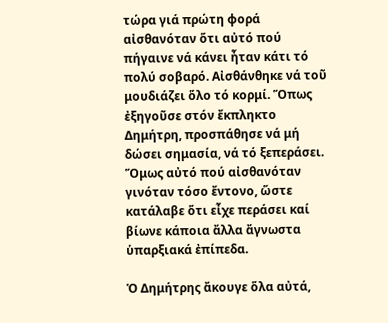τώρα γιά πρώτη φορά αἰσθανόταν ὅτι αὐτό πού πήγαινε νά κάνει ἦταν κάτι τό πολύ σοβαρό. Αἰσθάνθηκε νά τοῦ μουδιάζει ὅλο τό κορμί. Ὅπως ἐξηγοῦσε στόν ἔκπληκτο Δημήτρη, προσπάθησε νά μή δώσει σημασία, νά τό ξεπεράσει. Ὅμως αὐτό πού αἰσθανόταν γινόταν τόσο ἔντονο, ὥστε κατάλαβε ὅτι εἶχε περάσει καί βίωνε κάποια ἄλλα ἄγνωστα ὑπαρξιακά ἐπίπεδα.

Ὁ Δημήτρης ἄκουγε ὅλα αὐτά,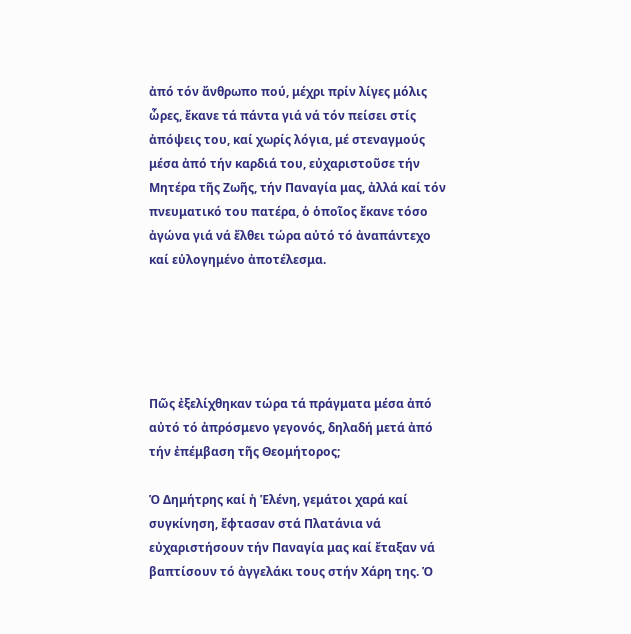ἀπό τόν ἄνθρωπο πού, μέχρι πρίν λίγες μόλις ὧρες, ἔκανε τά πάντα γιά νά τόν πείσει στίς ἀπόψεις του, καί χωρίς λόγια, μέ στεναγμούς μέσα ἀπό τήν καρδιά του, εὐχαριστοῦσε τήν Μητέρα τῆς Ζωῆς, τήν Παναγία μας, ἀλλά καί τόν πνευματικό του πατέρα, ὁ ὁποῖος ἔκανε τόσο ἀγώνα γιά νά ἔλθει τώρα αὐτό τό ἀναπάντεχο καί εὐλογημένο ἀποτέλεσμα.





Πῶς ἐξελίχθηκαν τώρα τά πράγματα μέσα ἀπό αὐτό τό ἀπρόσμενο γεγονός, δηλαδή μετά ἀπό τήν ἐπέμβαση τῆς Θεομήτορος;

Ὁ Δημήτρης καί ἡ Ἑλένη, γεμάτοι χαρά καί συγκίνηση, ἔφτασαν στά Πλατάνια νά εὐχαριστήσουν τήν Παναγία μας καί ἔταξαν νά βαπτίσουν τό ἀγγελάκι τους στήν Χάρη της. Ὁ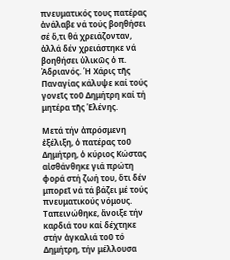πνευματικός τους πατέρας ἀνάλαβε νά τούς βοηθήσει σέ ὅ,τι θά χρειάζονταν, ἀλλά δέν χρειάστηκε νά βοηθήσει ὑλικῶς ὁ π. Ἀδριανός. Ἡ Χάρις τῆς Παναγίας κάλυψε καί τούς γονεῖς τοῦ Δημήτρη καί τή μητέρα τῆς Ἑλένης.

Μετά τήν ἀπρόσμενη ἐξέλιξη, ὁ πατέρας τοῦ Δημήτρη, ὁ κύριος Κώστας αἰσθάνθηκε γιά πρώτη φορά στή ζωή του, ὅτι δέν μπορεῖ νά τά βάζει μέ τούς πνευματικούς νόμους. Ταπεινώθηκε, ἄνοιξε τήν καρδιά του καί δέχτηκε στήν ἀγκαλιά τοῦ τό Δημήτρη, τήν μέλλουσα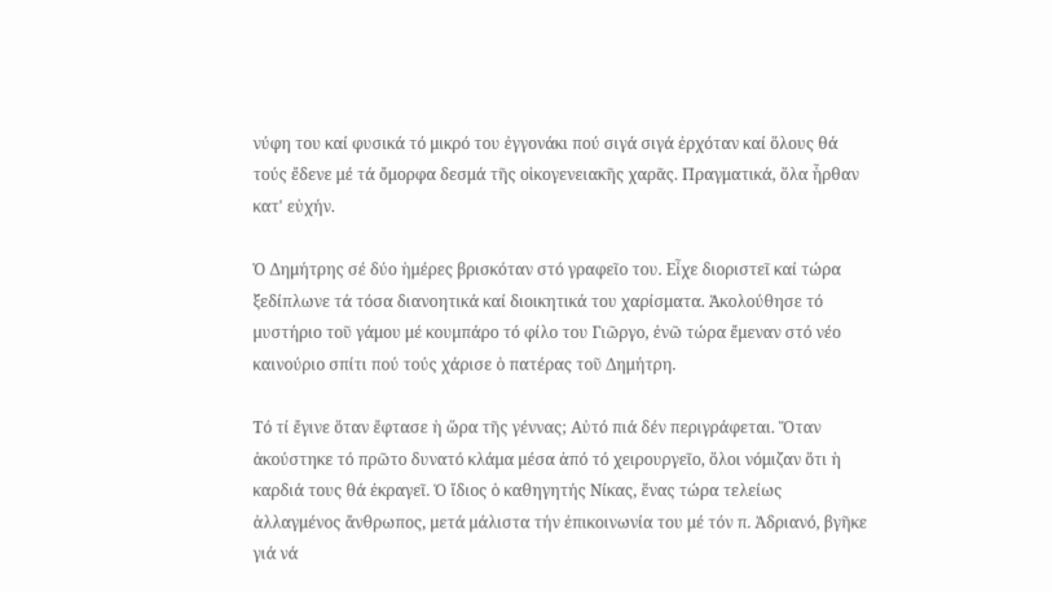νύφη του καί φυσικά τό μικρό του ἐγγονάκι πού σιγά σιγά ἐρχόταν καί ὅλους θά τούς ἔδενε μέ τά ὄμορφα δεσμά τῆς οἰκογενειακῆς χαρᾶς. Πραγματικά, ὅλα ἦρθαν κατ' εὐχήν.

Ὁ Δημήτρης σέ δύο ἡμέρες βρισκόταν στό γραφεῖο του. Εἶχε διοριστεῖ καί τώρα ξεδίπλωνε τά τόσα διανοητικά καί διοικητικά του χαρίσματα. Ἀκολούθησε τό μυστήριο τοῦ γάμου μέ κουμπάρο τό φίλο του Γιῶργο, ἐνῶ τώρα ἔμεναν στό νέο καινούριο σπίτι πού τούς χάρισε ὁ πατέρας τοῦ Δημήτρη.

Τό τί ἔγινε ὅταν ἔφτασε ἡ ὥρα τῆς γέννας; Αὐτό πιά δέν περιγράφεται. Ὅταν ἀκούστηκε τό πρῶτο δυνατό κλάμα μέσα ἀπό τό χειρουργεῖο, ὅλοι νόμιζαν ὅτι ἡ καρδιά τους θά ἐκραγεῖ. Ὁ ἴδιος ὁ καθηγητής Νίκας, ἕνας τώρα τελείως ἀλλαγμένος ἄνθρωπος, μετά μάλιστα τήν ἐπικοινωνία του μέ τόν π. Ἀδριανό, βγῆκε γιά νά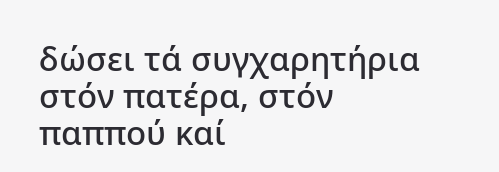δώσει τά συγχαρητήρια στόν πατέρα, στόν παππού καί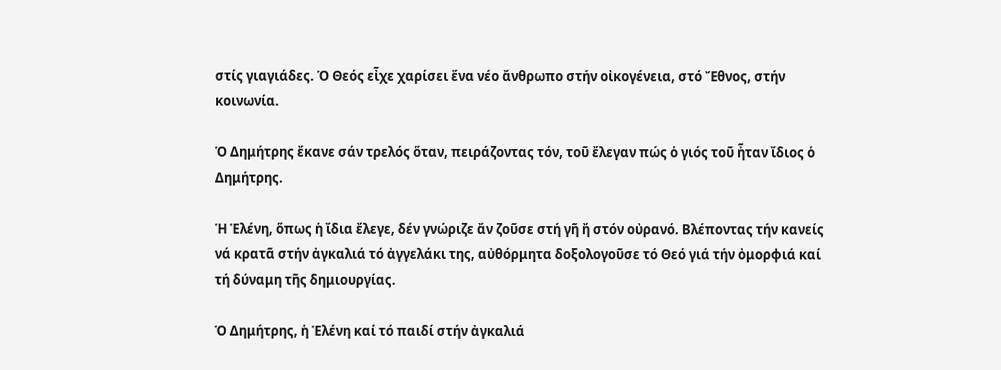στίς γιαγιάδες. Ὁ Θεός εἶχε χαρίσει ἕνα νέο ἄνθρωπο στήν οἰκογένεια, στό Ἔθνος, στήν κοινωνία.

Ὁ Δημήτρης ἔκανε σάν τρελός ὅταν, πειράζοντας τόν, τοῦ ἔλεγαν πώς ὁ γιός τοῦ ἦταν ἴδιος ὁ Δημήτρης.

Ἡ Ἑλένη, ὅπως ἡ ἴδια ἔλεγε, δέν γνώριζε ἄν ζοῦσε στή γῆ ἤ στόν οὐρανό. Βλέποντας τήν κανείς νά κρατᾶ στήν ἀγκαλιά τό ἀγγελάκι της, αὐθόρμητα δοξολογοῦσε τό Θεό γιά τήν ὀμορφιά καί τή δύναμη τῆς δημιουργίας.

Ὁ Δημήτρης, ἡ Ἑλένη καί τό παιδί στήν ἀγκαλιά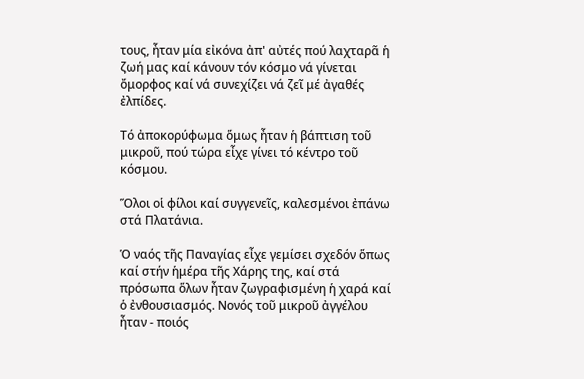τους, ἦταν μία εἰκόνα ἀπ' αὐτές πού λαχταρᾶ ἡ ζωή μας καί κάνουν τόν κόσμο νά γίνεται ὄμορφος καί νά συνεχίζει νά ζεῖ μέ ἀγαθές ἐλπίδες.

Τό ἀποκορύφωμα ὅμως ἦταν ἡ βάπτιση τοῦ μικροῦ, πού τώρα εἶχε γίνει τό κέντρο τοῦ κόσμου.

Ὅλοι οἱ φίλοι καί συγγενεῖς, καλεσμένοι ἐπάνω στά Πλατάνια.

Ὁ ναός τῆς Παναγίας εἶχε γεμίσει σχεδόν ὅπως καί στήν ἡμέρα τῆς Χάρης της, καί στά πρόσωπα ὅλων ἦταν ζωγραφισμένη ἡ χαρά καί ὁ ἐνθουσιασμός. Νονός τοῦ μικροῦ ἀγγέλου ἦταν - ποιός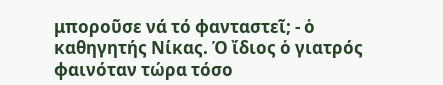μποροῦσε νά τό φανταστεῖ; - ὁ καθηγητής Νίκας. Ὁ ἴδιος ὁ γιατρός φαινόταν τώρα τόσο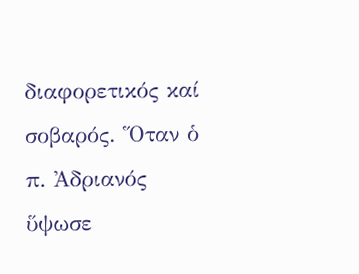διαφορετικός καί σοβαρός. Ὅταν ὁ π. Ἀδριανός ὕψωσε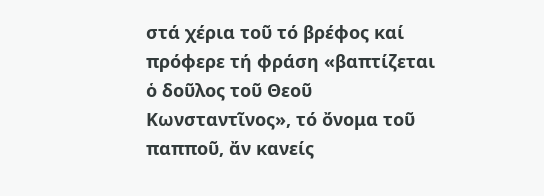στά χέρια τοῦ τό βρέφος καί πρόφερε τή φράση «βαπτίζεται ὁ δοῦλος τοῦ Θεοῦ Κωνσταντῖνος», τό ὄνομα τοῦ παπποῦ, ἄν κανείς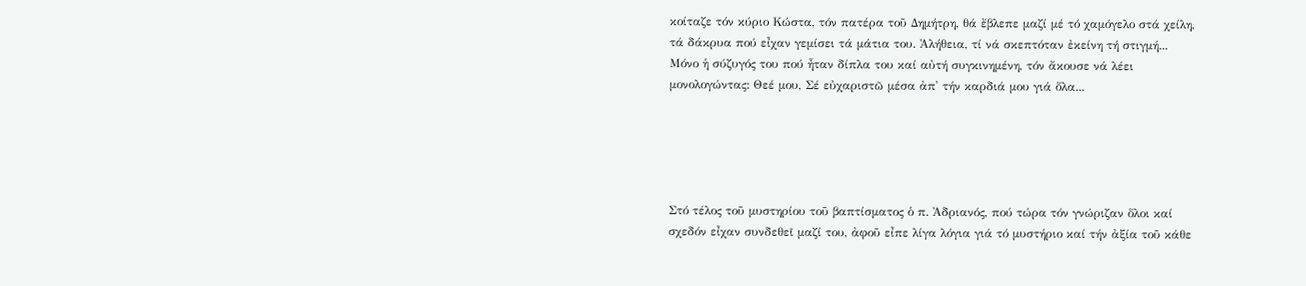κοίταζε τόν κύριο Κώστα, τόν πατέρα τοῦ Δημήτρη, θά ἔβλεπε μαζί μέ τό χαμόγελο στά χείλη, τά δάκρυα πού εἶχαν γεμίσει τά μάτια του. Ἀλήθεια, τί νά σκεπτόταν ἐκείνη τή στιγμή... Μόνο ἡ σύζυγός του πού ἦταν δίπλα του καί αὐτή συγκινημένη, τόν ἄκουσε νά λέει μονολογώντας: Θεέ μου, Σέ εὐχαριστῶ μέσα ἀπ' τήν καρδιά μου γιά ὅλα...





Στό τέλος τοῦ μυστηρίου τοῦ βαπτίσματος ὁ π. Ἀδριανός, πού τώρα τόν γνώριζαν ὅλοι καί σχεδόν εἶχαν συνδεθεῖ μαζί του, ἀφοῦ εἶπε λίγα λόγια γιά τό μυστήριο καί τήν ἀξία τοῦ κάθε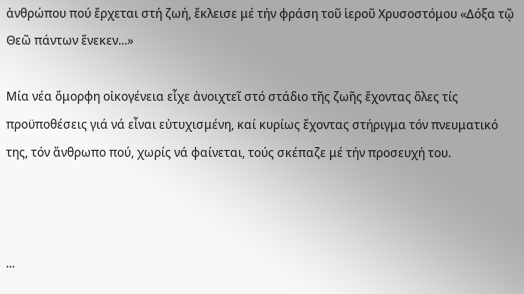ἀνθρώπου πού ἔρχεται στή ζωή, ἔκλεισε μέ τήν φράση τοῦ ἱεροῦ Χρυσοστόμου «Δόξα τῷ Θεῶ πάντων ἕνεκεν...»

Μία νέα ὄμορφη οἰκογένεια εἶχε ἀνοιχτεῖ στό στάδιο τῆς ζωῆς ἔχοντας ὅλες τίς προϋποθέσεις γιά νά εἶναι εὐτυχισμένη, καί κυρίως ἔχοντας στήριγμα τόν πνευματικό της, τόν ἄνθρωπο πού, χωρίς νά φαίνεται, τούς σκέπαζε μέ τήν προσευχή του.



...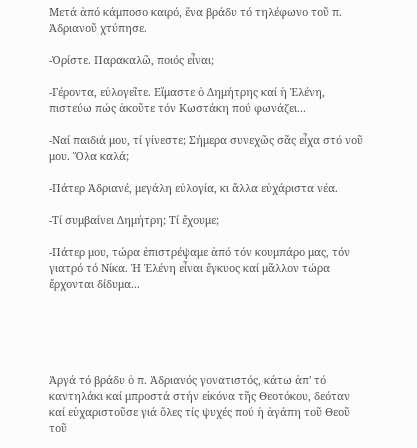Μετά ἀπό κάμποσο καιρό, ἕνα βράδυ τό τηλέφωνο τοῦ π. Ἀδριανοῦ χτύπησε.

-Ὁρίστε. Παρακαλῶ, ποιός εἶναι;

-Γέροντα, εὐλογεῖτε. Εἴμαστε ὁ Δημήτρης καί ἡ Ἑλένη, πιστεύω πώς ἀκοῦτε τόν Κωστάκη πού φωνάζει...

-Ναί παιδιά μου, τί γίνεστε; Σήμερα συνεχῶς σᾶς εἶχα στό νοῦ μου. Ὅλα καλά;

-Πάτερ Ἀδριανέ, μεγάλη εὐλογία, κι ἄλλα εὐχάριστα νέα.

-Τί συμβαίνει Δημήτρη; Τί ἔχουμε;

-Πάτερ μου, τώρα ἐπιστρέψαμε ἀπό τόν κουμπάρο μας, τόν γιατρό τό Νίκα. Ἡ Ἑλένη εἶναι ἔγκυος καί μᾶλλον τώρα ἔρχονται δίδυμα...





Ἀργά τό βράδυ ὁ π. Ἀδριανός γονατιστός, κάτω ἀπ' τό καντηλάκι καί μπροστά στήν εἰκόνα τῆς Θεοτόκου, δεόταν καί εὐχαριστοῦσε γιά ὅλες τίς ψυχές πού ἡ ἀγάπη τοῦ Θεοῦ τοῦ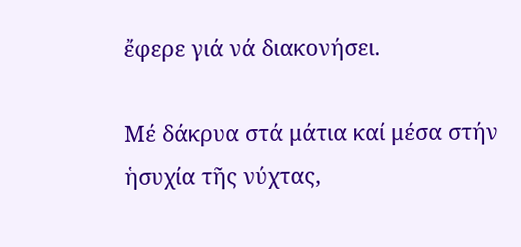ἔφερε γιά νά διακονήσει.

Μέ δάκρυα στά μάτια καί μέσα στήν ἡσυχία τῆς νύχτας,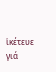ἱκέτευε γιά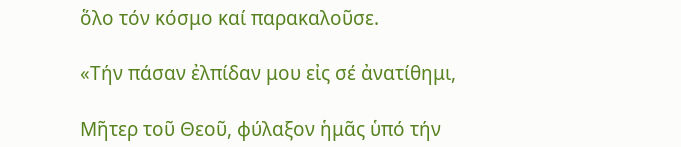ὅλο τόν κόσμο καί παρακαλοῦσε.

«Τήν πάσαν ἐλπίδαν μου εἰς σέ ἀνατίθημι,

Μῆτερ τοῦ Θεοῦ, φύλαξον ἡμᾶς ὑπό τήν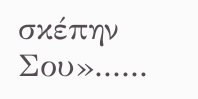σκέπην Σου»......